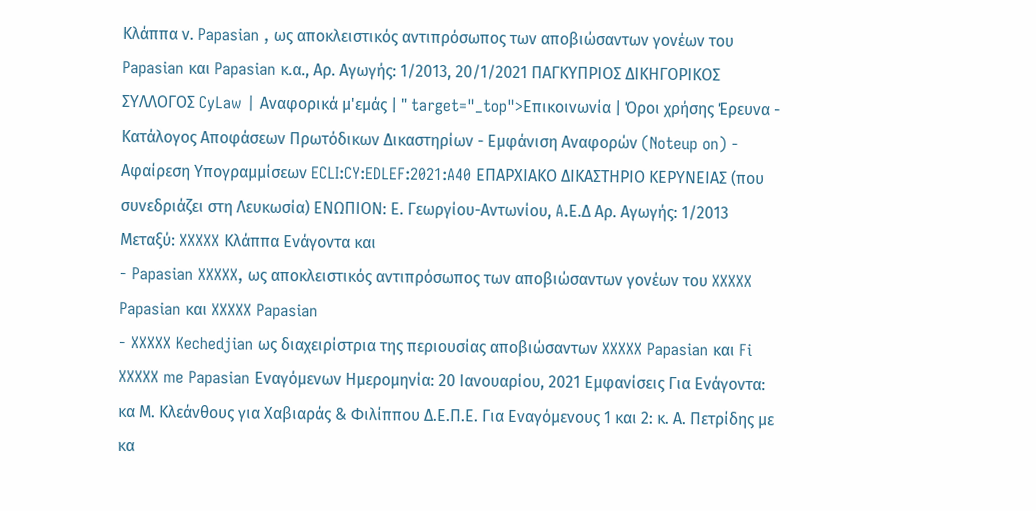Κλάππα ν. Papasian , ως αποκλειστικός αντιπρόσωπος των αποβιώσαντων γονέων του Papasian και Papasian κ.α., Αρ. Αγωγής: 1/2013, 20/1/2021 ΠΑΓΚΥΠΡΙΟΣ ΔΙΚΗΓΟΡΙΚΟΣ ΣΥΛΛΟΓΟΣ CyLaw | Αναφορικά μ'εμάς | " target="_top">Επικοινωνία | Όροι χρήσης Έρευνα - Κατάλογος Αποφάσεων Πρωτόδικων Δικαστηρίων - Εμφάνιση Αναφορών (Noteup on) - Αφαίρεση Υπογραμμίσεων ECLI:CY:EDLEF:2021:A40 ΕΠΑΡΧΙΑΚΟ ΔΙΚΑΣΤΗΡΙΟ ΚΕΡΥΝΕΙΑΣ (που συνεδριάζει στη Λευκωσία) ΕΝΩΠΙΟΝ: Ε. Γεωργίου-Αντωνίου, A.Ε.Δ Αρ. Αγωγής: 1/2013 Μεταξύ: XXXXX Κλάππα Ενάγοντα και
- Papasian XXXXX, ως αποκλειστικός αντιπρόσωπος των αποβιώσαντων γονέων του XXXXX Papasian και XXXXX Papasian
- XXXXX Kechedjian ως διαχειρίστρια της περιουσίας αποβιώσαντων XXXXX Papasian και Fi XXXXX me Papasian Εναγόμενων Ημερομηνία: 20 Ιανουαρίου, 2021 Εμφανίσεις Για Ενάγοντα: κα Μ. Κλεάνθους για Χαβιαράς & Φιλίππου Δ.Ε.Π.Ε. Για Εναγόμενους 1 και 2: κ. Α. Πετρίδης με κα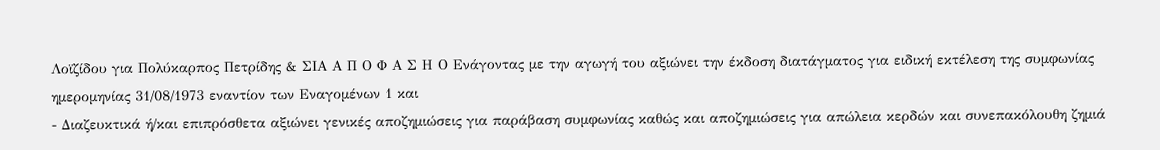Λοϊζίδου για Πολύκαρπος Πετρίδης & ΣΙΑ Α Π Ο Φ Α Σ Η Ο Ενάγοντας με την αγωγή του αξιώνει την έκδοση διατάγματος για ειδική εκτέλεση της συμφωνίας ημερομηνίας 31/08/1973 εναντίον των Εναγομένων 1 και
- Διαζευκτικά ή/και επιπρόσθετα αξιώνει γενικές αποζημιώσεις για παράβαση συμφωνίας καθώς και αποζημιώσεις για απώλεια κερδών και συνεπακόλουθη ζημιά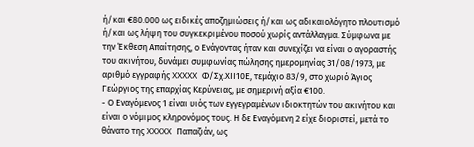ή/και €80.000 ως ειδικές αποζημιώσεις ή/και ως αδικαιολόγητο πλουτισμό ή/και ως λήψη του συγκεκριμένου ποσού χωρίς αντάλλαγμα. Σύμφωνα με την Έκθεση Απαίτησης, ο Ενάγοντας ήταν και συνεχίζει να είναι ο αγοραστής του ακινήτου, δυνάμει συμφωνίας πώλησης ημερομηνίας 31/08/1973, με αριθμό εγγραφής XXXXX Φ/Σχ.ΧΙΙ10Ε, τεμάχιο 83/9, στο χωριό Άγιος Γεώργιος της επαρχίας Κερύνειας, με σημερινή αξία €100.
- Ο Εναγόμενος 1 είναι υιός των εγγεγραμένων ιδιοκτητών του ακινήτου και είναι ο νόμιμος κληρονόμος τους. Η δε Εναγόμενη 2 είχε διοριστεί, μετά το θάνατο της XXXXX Παπαζιάν, ως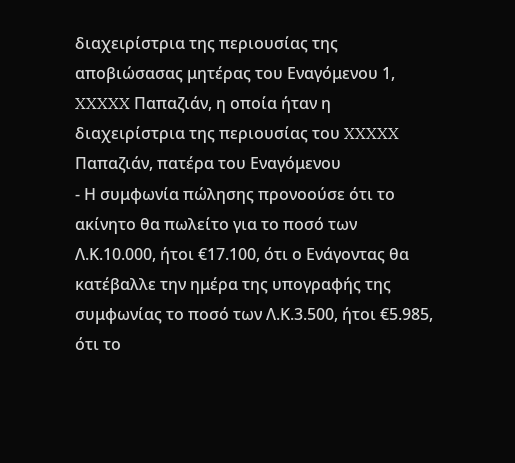διαχειρίστρια της περιουσίας της αποβιώσασας μητέρας του Εναγόμενου 1, XXXXX Παπαζιάν, η οποία ήταν η διαχειρίστρια της περιουσίας του XXXXX Παπαζιάν, πατέρα του Εναγόμενου
- Η συμφωνία πώλησης προνοούσε ότι το ακίνητο θα πωλείτο για το ποσό των Λ.Κ.10.000, ήτοι €17.100, ότι ο Ενάγοντας θα κατέβαλλε την ημέρα της υπογραφής της συμφωνίας το ποσό των Λ.Κ.3.500, ήτοι €5.985, ότι το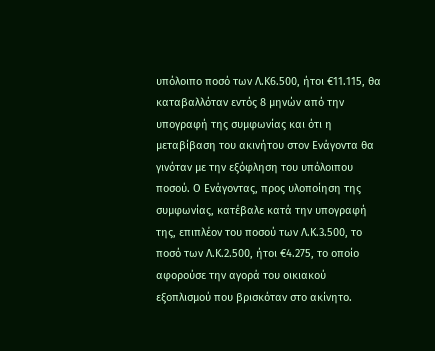υπόλοιπο ποσό των Λ.Κ6.500, ήτοι €11.115, θα καταβαλλόταν εντός 8 μηνών από την υπογραφή της συμφωνίας και ότι η μεταβίβαση του ακινήτου στον Ενάγοντα θα γινόταν με την εξόφληση του υπόλοιπου ποσού. Ο Ενάγοντας, προς υλοποίηση της συμφωνίας, κατέβαλε κατά την υπογραφή της, επιπλέον του ποσού των Λ.Κ.3.500, το ποσό των Λ.Κ.2.500, ήτοι €4.275, το οποίο αφορούσε την αγορά του οικιακού εξοπλισμού που βρισκόταν στο ακίνητο.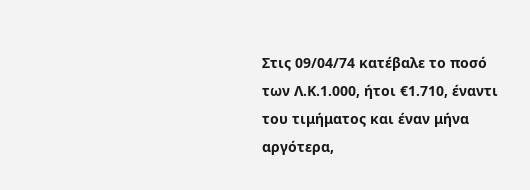Στις 09/04/74 κατέβαλε το ποσό των Λ.Κ.1.000, ήτοι €1.710, έναντι του τιμήματος και έναν μήνα αργότερα,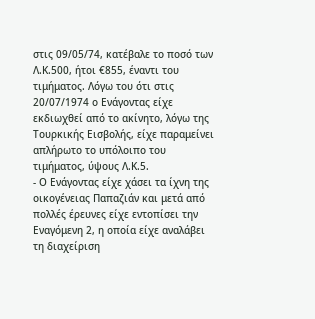στις 09/05/74, κατέβαλε το ποσό των Λ.Κ.500, ήτοι €855, έναντι του τιμήματος. Λόγω του ότι στις 20/07/1974 ο Ενάγοντας είχε εκδιωχθεί από το ακίνητο, λόγω της Τουρκικής Εισβολής, είχε παραμείνει απλήρωτο το υπόλοιπο του τιμήματος, ύψους Λ.Κ.5.
- Ο Ενάγοντας είχε χάσει τα ίχνη της οικογένειας Παπαζιάν και μετά από πολλές έρευνες είχε εντοπίσει την Εναγόμενη 2, η οποία είχε αναλάβει τη διαχείριση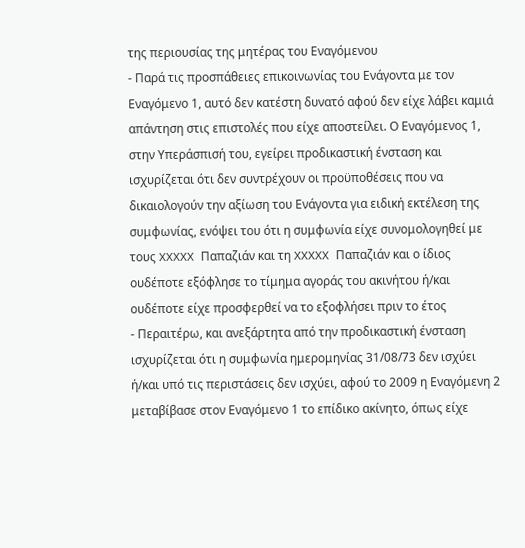της περιουσίας της μητέρας του Εναγόμενου
- Παρά τις προσπάθειες επικοινωνίας του Ενάγοντα με τον Εναγόμενο 1, αυτό δεν κατέστη δυνατό αφού δεν είχε λάβει καμιά απάντηση στις επιστολές που είχε αποστείλει. Ο Εναγόμενος 1, στην Υπεράσπισή του, εγείρει προδικαστική ένσταση και ισχυρίζεται ότι δεν συντρέχουν οι προϋποθέσεις που να δικαιολογούν την αξίωση του Ενάγοντα για ειδική εκτέλεση της συμφωνίας, ενόψει του ότι η συμφωνία είχε συνομολογηθεί με τους XXXXX Παπαζιάν και τη XXXXX Παπαζιάν και ο ίδιος ουδέποτε εξόφλησε το τίμημα αγοράς του ακινήτου ή/και ουδέποτε είχε προσφερθεί να το εξοφλήσει πριν το έτος
- Περαιτέρω, και ανεξάρτητα από την προδικαστική ένσταση ισχυρίζεται ότι η συμφωνία ημερομηνίας 31/08/73 δεν ισχύει ή/και υπό τις περιστάσεις δεν ισχύει, αφού το 2009 η Εναγόμενη 2 μεταβίβασε στον Εναγόμενο 1 το επίδικο ακίνητο, όπως είχε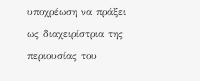υποχρέωση να πράξει ως διαχειρίστρια της περιουσίας του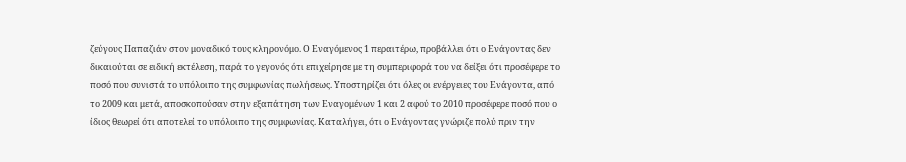ζεύγους Παπαζιάν στον μοναδικό τους κληρονόμο. Ο Εναγόμενος 1 περαιτέρω, προβάλλει ότι ο Ενάγοντας δεν δικαιούται σε ειδική εκτέλεση, παρά το γεγονός ότι επιχείρησε με τη συμπεριφορά του να δείξει ότι προσέφερε το ποσό που συνιστά το υπόλοιπο της συμφωνίας πωλήσεως. Υποστηρίζει ότι όλες οι ενέργειες του Ενάγοντα, από το 2009 και μετά, αποσκοπούσαν στην εξαπάτηση των Εναγομένων 1 και 2 αφού το 2010 προσέφερε ποσό που ο ίδιος θεωρεί ότι αποτελεί το υπόλοιπο της συμφωνίας. Καταλήγει, ότι ο Ενάγοντας γνώριζε πολύ πριν την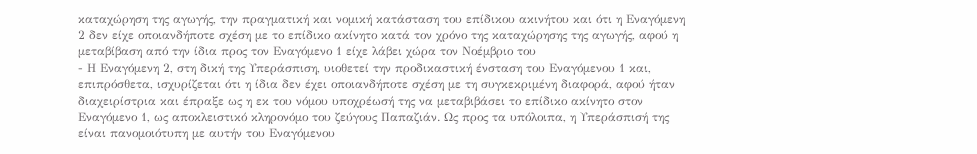καταχώρηση της αγωγής, την πραγματική και νομική κατάσταση του επίδικου ακινήτου και ότι η Εναγόμενη 2 δεν είχε οποιανδήποτε σχέση με το επίδικο ακίνητο κατά τον χρόνο της καταχώρησης της αγωγής, αφού η μεταβίβαση από την ίδια προς τον Εναγόμενο 1 είχε λάβει χώρα τον Νοέμβριο του
- Η Εναγόμενη 2, στη δική της Υπεράσπιση, υιοθετεί την προδικαστική ένσταση του Εναγόμενου 1 και, επιπρόσθετα, ισχυρίζεται ότι η ίδια δεν έχει οποιανδήποτε σχέση με τη συγκεκριμένη διαφορά, αφού ήταν διαχειρίστρια και έπραξε ως η εκ του νόμου υποχρέωσή της να μεταβιβάσει το επίδικο ακίνητο στον Εναγόμενο 1, ως αποκλειστικό κληρονόμο του ζεύγους Παπαζιάν. Ως προς τα υπόλοιπα, η Υπεράσπισή της είναι πανομοιότυπη με αυτήν του Εναγόμενου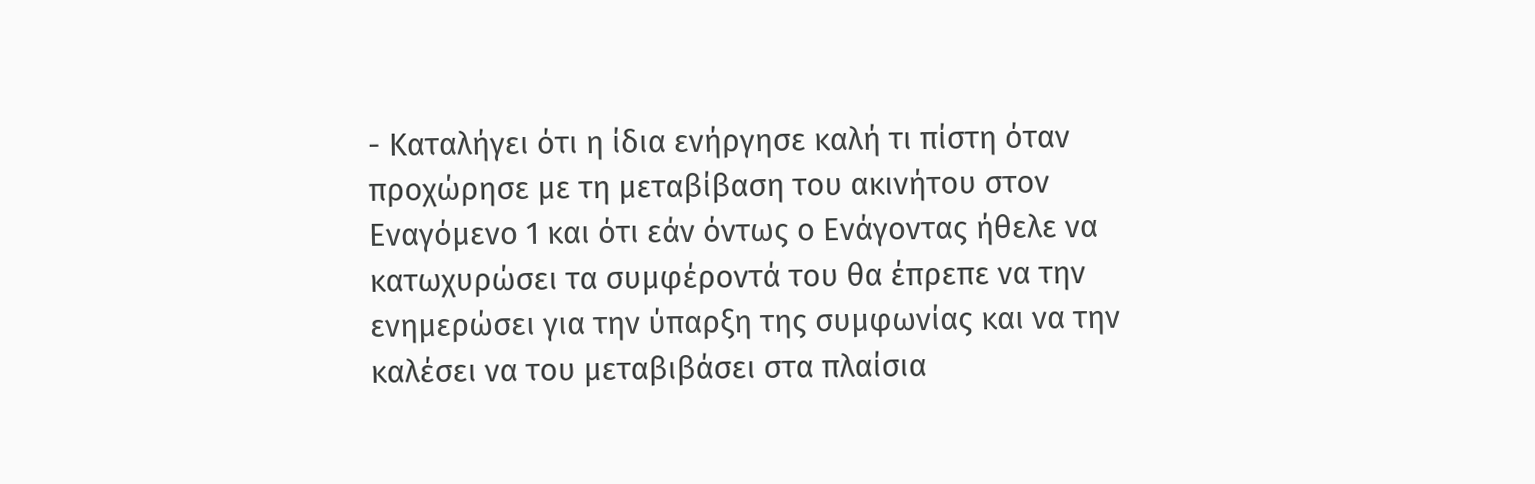- Καταλήγει ότι η ίδια ενήργησε καλή τι πίστη όταν προχώρησε με τη μεταβίβαση του ακινήτου στον Εναγόμενο 1 και ότι εάν όντως ο Ενάγοντας ήθελε να κατωχυρώσει τα συμφέροντά του θα έπρεπε να την ενημερώσει για την ύπαρξη της συμφωνίας και να την καλέσει να του μεταβιβάσει στα πλαίσια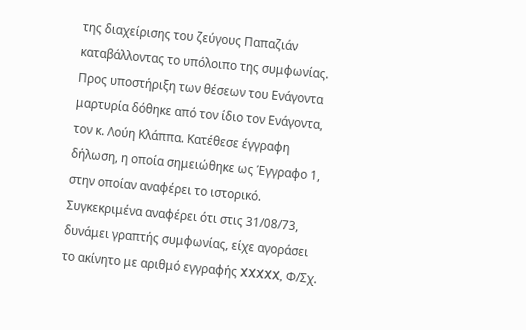της διαχείρισης του ζεύγους Παπαζιάν καταβάλλοντας το υπόλοιπο της συμφωνίας. Προς υποστήριξη των θέσεων του Ενάγοντα μαρτυρία δόθηκε από τον ίδιο τον Ενάγοντα, τον κ. Λούη Κλάππα. Κατέθεσε έγγραφη δήλωση, η οποία σημειώθηκε ως Έγγραφο 1, στην οποίαν αναφέρει το ιστορικό. Συγκεκριμένα αναφέρει ότι στις 31/08/73, δυνάμει γραπτής συμφωνίας, είχε αγοράσει το ακίνητο με αριθμό εγγραφής XXXXX, Φ/Σχ.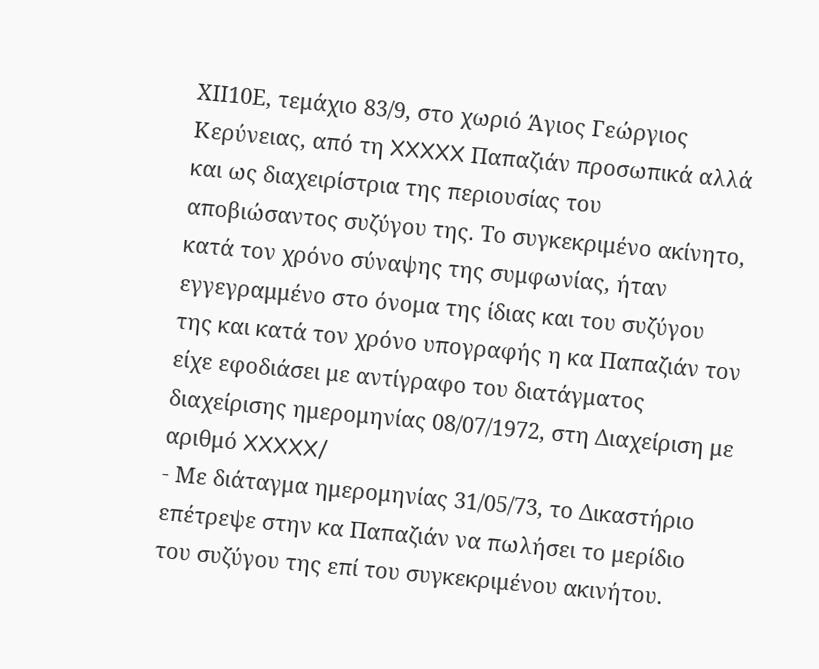ΧΙΙ10Ε, τεμάχιο 83/9, στο χωριό Άγιος Γεώργιος Κερύνειας, από τη XXXXX Παπαζιάν προσωπικά αλλά και ως διαχειρίστρια της περιουσίας του αποβιώσαντος συζύγου της. Το συγκεκριμένο ακίνητο, κατά τον χρόνο σύναψης της συμφωνίας, ήταν εγγεγραμμένο στο όνομα της ίδιας και του συζύγου της και κατά τον χρόνο υπογραφής η κα Παπαζιάν τον είχε εφοδιάσει με αντίγραφο του διατάγματος διαχείρισης ημερομηνίας 08/07/1972, στη Διαχείριση με αριθμό XXXXX/
- Με διάταγμα ημερομηνίας 31/05/73, το Δικαστήριο επέτρεψε στην κα Παπαζιάν να πωλήσει το μερίδιο του συζύγου της επί του συγκεκριμένου ακινήτου.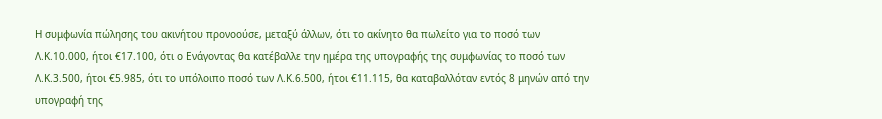Η συμφωνία πώλησης του ακινήτου προνοούσε, μεταξύ άλλων, ότι το ακίνητο θα πωλείτο για το ποσό των Λ.Κ.10.000, ήτοι €17.100, ότι ο Ενάγοντας θα κατέβαλλε την ημέρα της υπογραφής της συμφωνίας το ποσό των Λ.Κ.3.500, ήτοι €5.985, ότι το υπόλοιπο ποσό των Λ.Κ.6.500, ήτοι €11.115, θα καταβαλλόταν εντός 8 μηνών από την υπογραφή της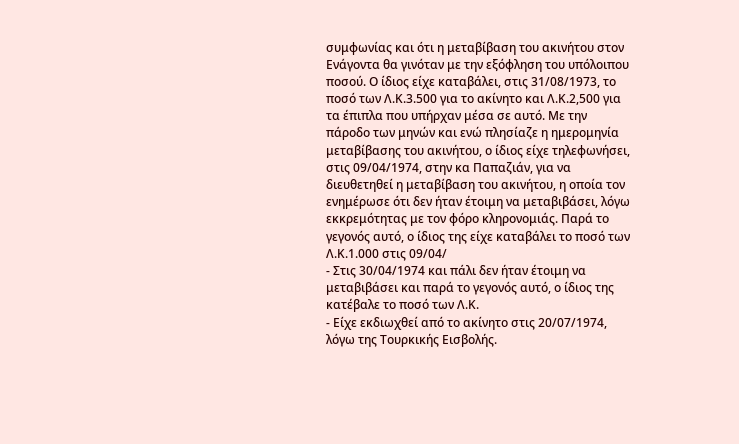συμφωνίας και ότι η μεταβίβαση του ακινήτου στον Ενάγοντα θα γινόταν με την εξόφληση του υπόλοιπου ποσού. Ο ίδιος είχε καταβάλει, στις 31/08/1973, το ποσό των Λ.Κ.3.500 για το ακίνητο και Λ.Κ.2,500 για τα έπιπλα που υπήρχαν μέσα σε αυτό. Με την πάροδο των μηνών και ενώ πλησίαζε η ημερομηνία μεταβίβασης του ακινήτου, ο ίδιος είχε τηλεφωνήσει, στις 09/04/1974, στην κα Παπαζιάν, για να διευθετηθεί η μεταβίβαση του ακινήτου, η οποία τον ενημέρωσε ότι δεν ήταν έτοιμη να μεταβιβάσει, λόγω εκκρεμότητας με τον φόρο κληρονομιάς. Παρά το γεγονός αυτό, ο ίδιος της είχε καταβάλει το ποσό των Λ.Κ.1.000 στις 09/04/
- Στις 30/04/1974 και πάλι δεν ήταν έτοιμη να μεταβιβάσει και παρά το γεγονός αυτό, ο ίδιος της κατέβαλε το ποσό των Λ.Κ.
- Είχε εκδιωχθεί από το ακίνητο στις 20/07/1974, λόγω της Τουρκικής Εισβολής.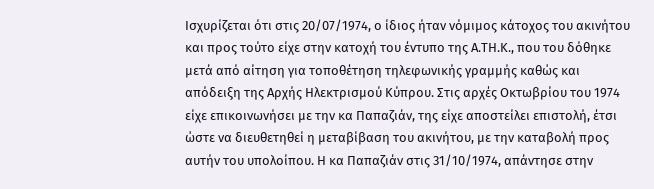Ισχυρίζεται ότι στις 20/07/1974, ο ίδιος ήταν νόμιμος κάτοχος του ακινήτου και προς τούτο είχε στην κατοχή του έντυπο της Α.ΤΗ.Κ., που του δόθηκε μετά από αίτηση για τοποθέτηση τηλεφωνικής γραμμής καθώς και απόδειξη της Αρχής Ηλεκτρισμού Κύπρου. Στις αρχές Οκτωβρίου του 1974 είχε επικοινωνήσει με την κα Παπαζιάν, της είχε αποστείλει επιστολή, έτσι ώστε να διευθετηθεί η μεταβίβαση του ακινήτου, με την καταβολή προς αυτήν του υπολοίπου. Η κα Παπαζιάν στις 31/10/1974, απάντησε στην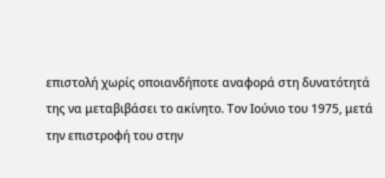επιστολή χωρίς οποιανδήποτε αναφορά στη δυνατότητά της να μεταβιβάσει το ακίνητο. Τον Ιούνιο του 1975, μετά την επιστροφή του στην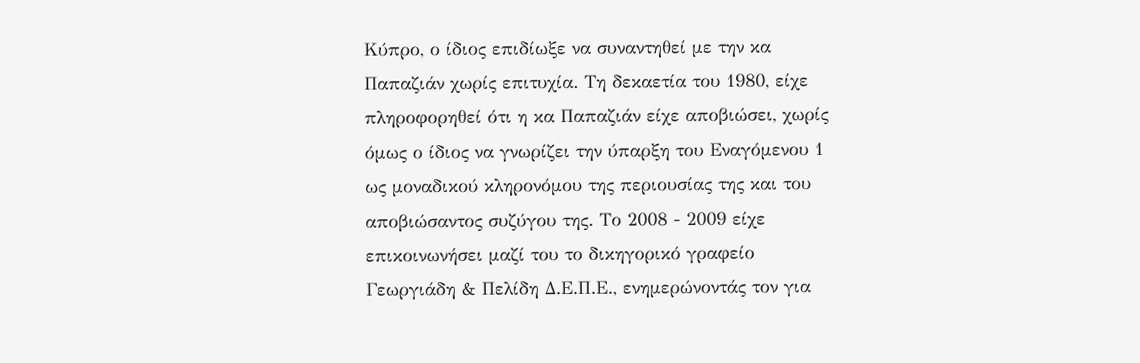Κύπρο, ο ίδιος επιδίωξε να συναντηθεί με την κα Παπαζιάν χωρίς επιτυχία. Τη δεκαετία του 1980, είχε πληροφορηθεί ότι η κα Παπαζιάν είχε αποβιώσει, χωρίς όμως ο ίδιος να γνωρίζει την ύπαρξη του Εναγόμενου 1 ως μοναδικού κληρονόμου της περιουσίας της και του αποβιώσαντος συζύγου της. Το 2008 - 2009 είχε επικοινωνήσει μαζί του το δικηγορικό γραφείο Γεωργιάδη & Πελίδη Δ.Ε.Π.Ε., ενημερώνοντάς τον για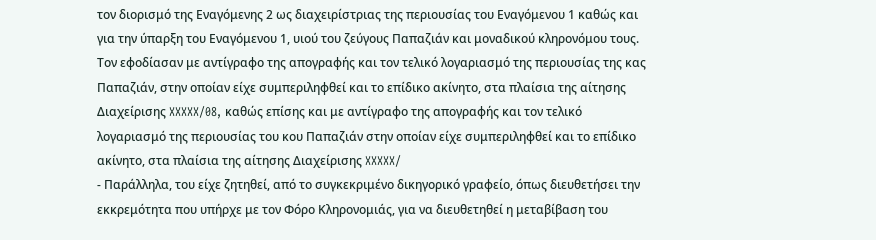τον διορισμό της Εναγόμενης 2 ως διαχειρίστριας της περιουσίας του Εναγόμενου 1 καθώς και για την ύπαρξη του Εναγόμενου 1, υιού του ζεύγους Παπαζιάν και μοναδικού κληρονόμου τους. Τον εφοδίασαν με αντίγραφο της απογραφής και τον τελικό λογαριασμό της περιουσίας της κας Παπαζιάν, στην οποίαν είχε συμπεριληφθεί και το επίδικο ακίνητο, στα πλαίσια της αίτησης Διαχείρισης XXXXX/08, καθώς επίσης και με αντίγραφο της απογραφής και τον τελικό λογαριασμό της περιουσίας του κου Παπαζιάν στην οποίαν είχε συμπεριληφθεί και το επίδικο ακίνητο, στα πλαίσια της αίτησης Διαχείρισης XXXXX/
- Παράλληλα, του είχε ζητηθεί, από το συγκεκριμένο δικηγορικό γραφείο, όπως διευθετήσει την εκκρεμότητα που υπήρχε με τον Φόρο Κληρονομιάς, για να διευθετηθεί η μεταβίβαση του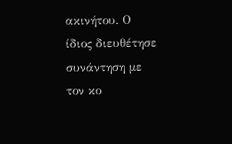ακινήτου. Ο ίδιος διευθέτησε συνάντηση με τον κο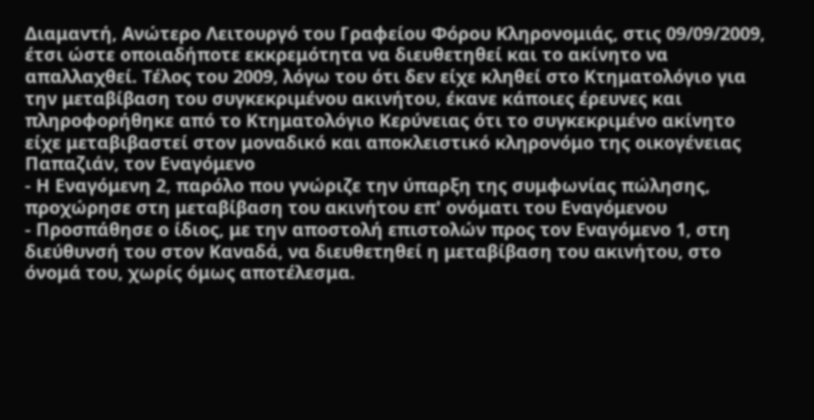Διαμαντή, Ανώτερο Λειτουργό του Γραφείου Φόρου Κληρονομιάς, στις 09/09/2009, έτσι ώστε οποιαδήποτε εκκρεμότητα να διευθετηθεί και το ακίνητο να απαλλαχθεί. Τέλος του 2009, λόγω του ότι δεν είχε κληθεί στο Κτηματολόγιο για την μεταβίβαση του συγκεκριμένου ακινήτου, έκανε κάποιες έρευνες και πληροφορήθηκε από το Κτηματολόγιο Κερύνειας ότι το συγκεκριμένο ακίνητο είχε μεταβιβαστεί στον μοναδικό και αποκλειστικό κληρονόμο της οικογένειας Παπαζιάν, τον Εναγόμενο
- Η Εναγόμενη 2, παρόλο που γνώριζε την ύπαρξη της συμφωνίας πώλησης, προχώρησε στη μεταβίβαση του ακινήτου επ' ονόματι του Εναγόμενου
- Προσπάθησε ο ίδιος, με την αποστολή επιστολών προς τον Εναγόμενο 1, στη διεύθυνσή του στον Καναδά, να διευθετηθεί η μεταβίβαση του ακινήτου, στο όνομά του, χωρίς όμως αποτέλεσμα.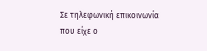Σε τηλεφωνική επικοινωνία που είχε ο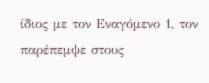ίδιος με τον Εναγόμενο 1, τον παρέπεμψε στους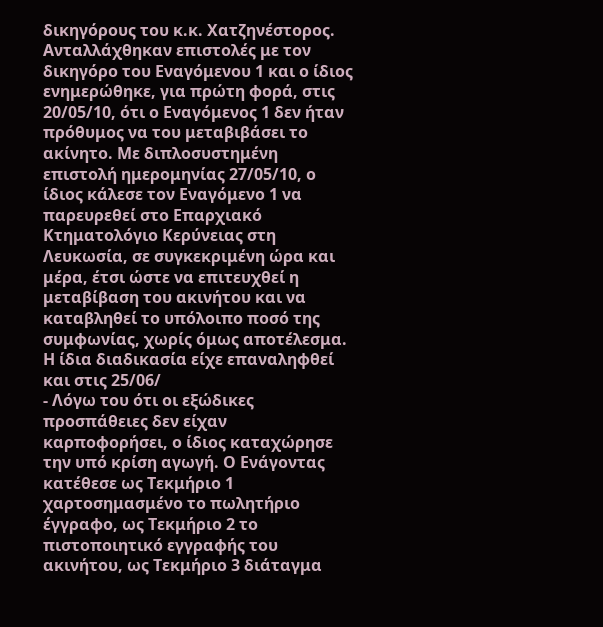δικηγόρους του κ.κ. Χατζηνέστορος. Ανταλλάχθηκαν επιστολές με τον δικηγόρο του Εναγόμενου 1 και ο ίδιος ενημερώθηκε, για πρώτη φορά, στις 20/05/10, ότι ο Εναγόμενος 1 δεν ήταν πρόθυμος να του μεταβιβάσει το ακίνητο. Με διπλοσυστημένη επιστολή ημερομηνίας 27/05/10, ο ίδιος κάλεσε τον Εναγόμενο 1 να παρευρεθεί στο Επαρχιακό Κτηματολόγιο Κερύνειας στη Λευκωσία, σε συγκεκριμένη ώρα και μέρα, έτσι ώστε να επιτευχθεί η μεταβίβαση του ακινήτου και να καταβληθεί το υπόλοιπο ποσό της συμφωνίας, χωρίς όμως αποτέλεσμα. Η ίδια διαδικασία είχε επαναληφθεί και στις 25/06/
- Λόγω του ότι οι εξώδικες προσπάθειες δεν είχαν καρποφορήσει, ο ίδιος καταχώρησε την υπό κρίση αγωγή. Ο Ενάγοντας κατέθεσε ως Τεκμήριο 1 χαρτοσημασμένο το πωλητήριο έγγραφο, ως Τεκμήριο 2 το πιστοποιητικό εγγραφής του ακινήτου, ως Τεκμήριο 3 διάταγμα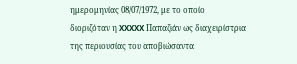ημερομηνίας 08/07/1972, με το οποίο διοριζόταν η XXXXX Παπαζιάν ως διαχειρίστρια της περιουσίας του αποβιώσαντα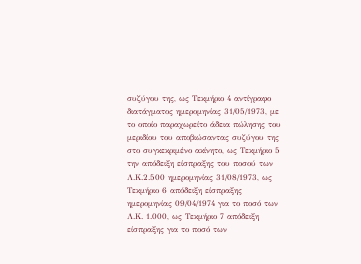συζύγου της, ως Τεκμήριο 4 αντίγραφο διατάγματος ημερομηνίας 31/05/1973, με το οποίο παραχωρείτο άδεια πώλησης του μεριδίου του αποβιώσαντας συζύγου της στο συγκεκριμένο ακίνητο, ως Τεκμήριο 5 την απόδειξη είσπραξης του ποσού των Λ.Κ.2.500 ημερομηνίας 31/08/1973, ως Τεκμήριο 6 απόδειξη είσπραξης ημερομηνίας 09/04/1974 για το ποσό των Λ.Κ. 1.000, ως Τεκμήριο 7 απόδειξη είσπραξης για το ποσό των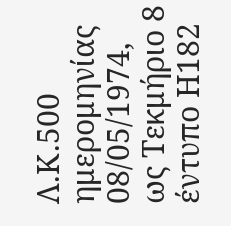Λ.Κ.500 ημερομηνίας 08/05/1974, ως Τεκμήριο 8 έντυπο Η182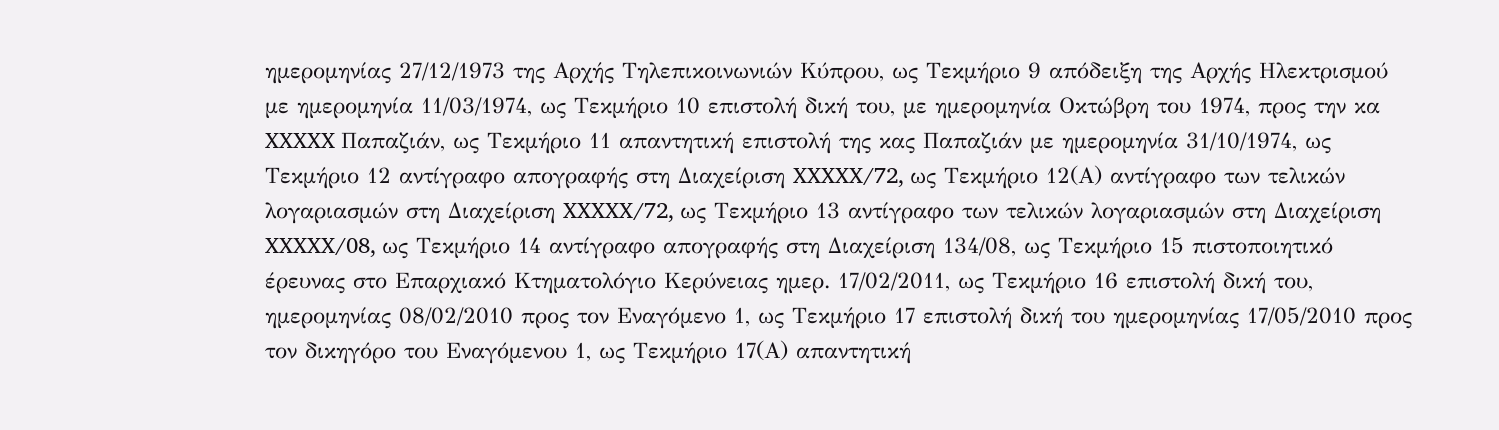ημερομηνίας 27/12/1973 της Αρχής Τηλεπικοινωνιών Κύπρου, ως Τεκμήριο 9 απόδειξη της Αρχής Ηλεκτρισμού με ημερομηνία 11/03/1974, ως Τεκμήριο 10 επιστολή δική του, με ημερομηνία Οκτώβρη του 1974, προς την κα XXXXX Παπαζιάν, ως Τεκμήριο 11 απαντητική επιστολή της κας Παπαζιάν με ημερομηνία 31/10/1974, ως Τεκμήριο 12 αντίγραφο απογραφής στη Διαχείριση XXXXX/72, ως Τεκμήριο 12(Α) αντίγραφο των τελικών λογαριασμών στη Διαχείριση XXXXX/72, ως Τεκμήριο 13 αντίγραφο των τελικών λογαριασμών στη Διαχείριση XXXXX/08, ως Τεκμήριο 14 αντίγραφο απογραφής στη Διαχείριση 134/08, ως Τεκμήριο 15 πιστοποιητικό έρευνας στο Επαρχιακό Κτηματολόγιο Κερύνειας ημερ. 17/02/2011, ως Τεκμήριο 16 επιστολή δική του, ημερομηνίας 08/02/2010 προς τον Εναγόμενο 1, ως Τεκμήριο 17 επιστολή δική του ημερομηνίας 17/05/2010 προς τον δικηγόρο του Εναγόμενου 1, ως Τεκμήριο 17(Α) απαντητική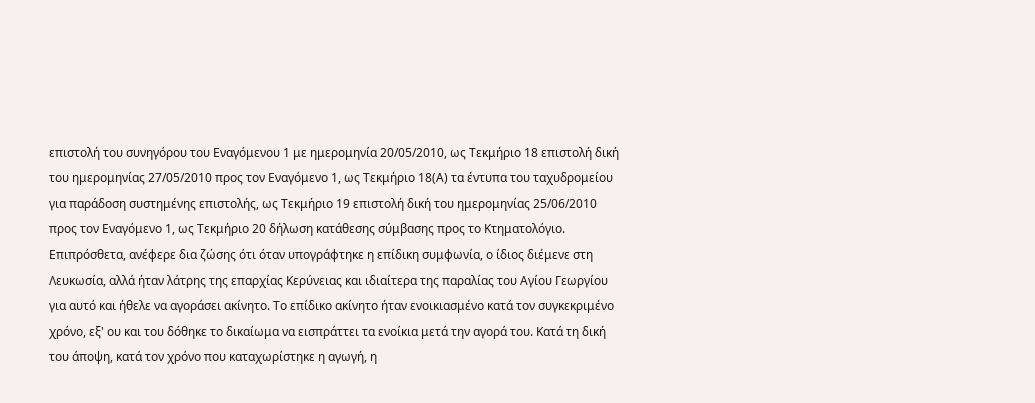επιστολή του συνηγόρου του Εναγόμενου 1 με ημερομηνία 20/05/2010, ως Τεκμήριο 18 επιστολή δική του ημερομηνίας 27/05/2010 προς τον Εναγόμενο 1, ως Τεκμήριο 18(Α) τα έντυπα του ταχυδρομείου για παράδοση συστημένης επιστολής, ως Τεκμήριο 19 επιστολή δική του ημερομηνίας 25/06/2010 προς τον Εναγόμενο 1, ως Τεκμήριο 20 δήλωση κατάθεσης σύμβασης προς το Κτηματολόγιο. Επιπρόσθετα, ανέφερε δια ζώσης ότι όταν υπογράφτηκε η επίδικη συμφωνία, ο ίδιος διέμενε στη Λευκωσία, αλλά ήταν λάτρης της επαρχίας Κερύνειας και ιδιαίτερα της παραλίας του Αγίου Γεωργίου για αυτό και ήθελε να αγοράσει ακίνητο. Το επίδικο ακίνητο ήταν ενοικιασμένο κατά τον συγκεκριμένο χρόνο, εξ' ου και του δόθηκε το δικαίωμα να εισπράττει τα ενοίκια μετά την αγορά του. Κατά τη δική του άποψη, κατά τον χρόνο που καταχωρίστηκε η αγωγή, η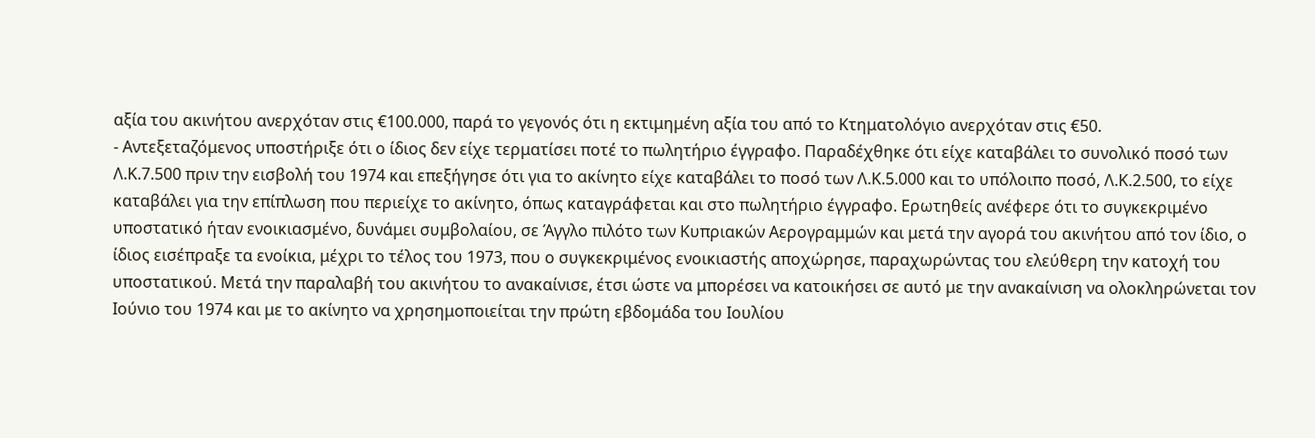αξία του ακινήτου ανερχόταν στις €100.000, παρά το γεγονός ότι η εκτιμημένη αξία του από το Κτηματολόγιο ανερχόταν στις €50.
- Αντεξεταζόμενος υποστήριξε ότι ο ίδιος δεν είχε τερματίσει ποτέ το πωλητήριο έγγραφο. Παραδέχθηκε ότι είχε καταβάλει το συνολικό ποσό των Λ.Κ.7.500 πριν την εισβολή του 1974 και επεξήγησε ότι για το ακίνητο είχε καταβάλει το ποσό των Λ.Κ.5.000 και το υπόλοιπο ποσό, Λ.Κ.2.500, το είχε καταβάλει για την επίπλωση που περιείχε το ακίνητο, όπως καταγράφεται και στο πωλητήριο έγγραφο. Ερωτηθείς ανέφερε ότι το συγκεκριμένο υποστατικό ήταν ενοικιασμένο, δυνάμει συμβολαίου, σε Άγγλο πιλότο των Κυπριακών Αερογραμμών και μετά την αγορά του ακινήτου από τον ίδιο, ο ίδιος εισέπραξε τα ενοίκια, μέχρι το τέλος του 1973, που ο συγκεκριμένος ενοικιαστής αποχώρησε, παραχωρώντας του ελεύθερη την κατοχή του υποστατικού. Μετά την παραλαβή του ακινήτου το ανακαίνισε, έτσι ώστε να μπορέσει να κατοικήσει σε αυτό με την ανακαίνιση να ολοκληρώνεται τον Ιούνιο του 1974 και με το ακίνητο να χρησημοποιείται την πρώτη εβδομάδα του Ιουλίου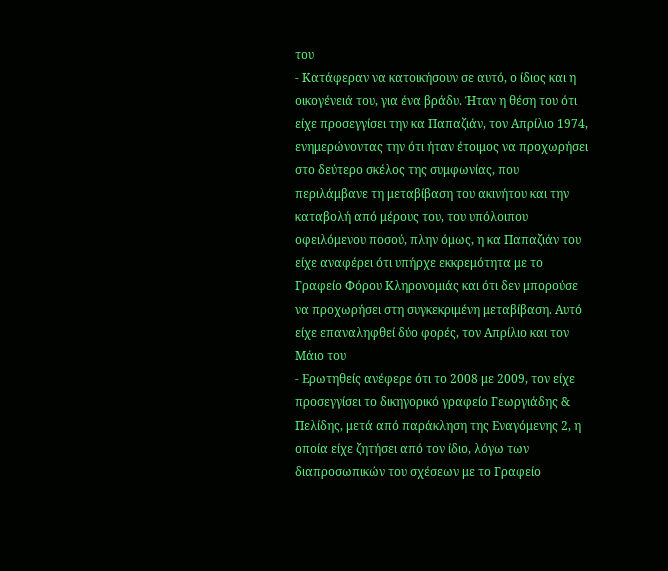του
- Κατάφεραν να κατοικήσουν σε αυτό, ο ίδιος και η οικογένειά του, για ένα βράδυ. Ήταν η θέση του ότι είχε προσεγγίσει την κα Παπαζιάν, τον Απρίλιο 1974, ενημερώνοντας την ότι ήταν έτοιμος να προχωρήσει στο δεύτερο σκέλος της συμφωνίας, που περιλάμβανε τη μεταβίβαση του ακινήτου και την καταβολή από μέρους του, του υπόλοιπου οφειλόμενου ποσού, πλην όμως, η κα Παπαζιάν του είχε αναφέρει ότι υπήρχε εκκρεμότητα με το Γραφείο Φόρου Κληρονομιάς και ότι δεν μπορούσε να προχωρήσει στη συγκεκριμένη μεταβίβαση. Αυτό είχε επαναληφθεί δύο φορές, τον Απρίλιο και τον Μάιο του
- Ερωτηθείς ανέφερε ότι το 2008 με 2009, τον είχε προσεγγίσει το δικηγορικό γραφείο Γεωργιάδης & Πελίδης, μετά από παράκληση της Εναγόμενης 2, η οποία είχε ζητήσει από τον ίδιο, λόγω των διαπροσωπικών του σχέσεων με το Γραφείο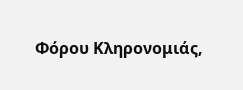Φόρου Κληρονομιάς,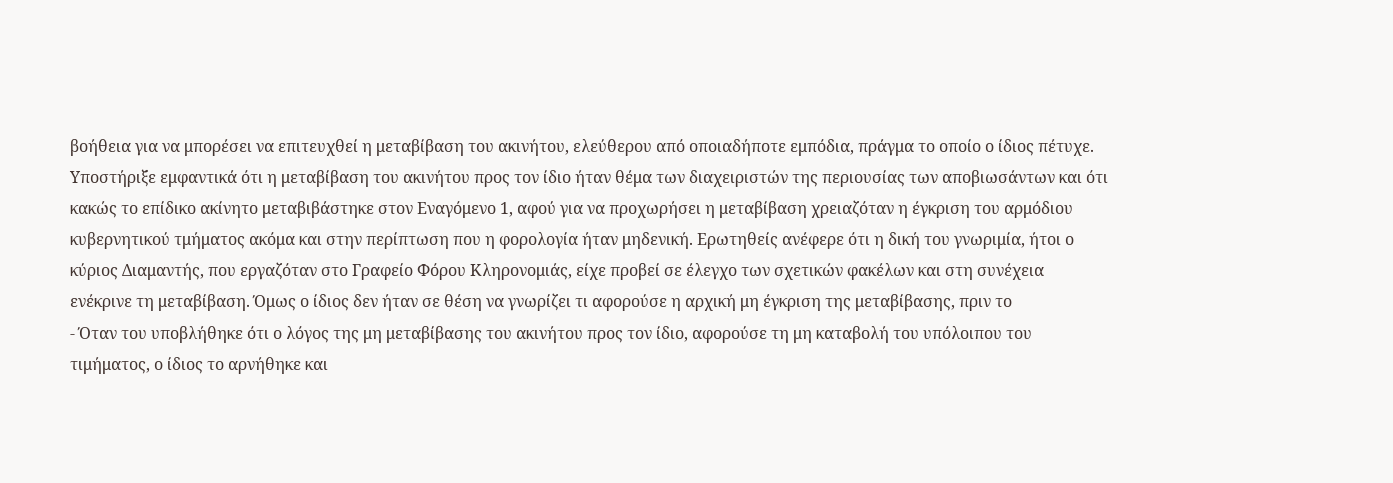βοήθεια για να μπορέσει να επιτευχθεί η μεταβίβαση του ακινήτου, ελεύθερου από οποιαδήποτε εμπόδια, πράγμα το οποίο ο ίδιος πέτυχε. Υποστήριξε εμφαντικά ότι η μεταβίβαση του ακινήτου προς τον ίδιο ήταν θέμα των διαχειριστών της περιουσίας των αποβιωσάντων και ότι κακώς το επίδικο ακίνητο μεταβιβάστηκε στον Εναγόμενο 1, αφού για να προχωρήσει η μεταβίβαση χρειαζόταν η έγκριση του αρμόδιου κυβερνητικού τμήματος ακόμα και στην περίπτωση που η φορολογία ήταν μηδενική. Ερωτηθείς ανέφερε ότι η δική του γνωριμία, ήτοι ο κύριος Διαμαντής, που εργαζόταν στο Γραφείο Φόρου Κληρονομιάς, είχε προβεί σε έλεγχο των σχετικών φακέλων και στη συνέχεια ενέκρινε τη μεταβίβαση. Όμως ο ίδιος δεν ήταν σε θέση να γνωρίζει τι αφορούσε η αρχική μη έγκριση της μεταβίβασης, πριν το
- Όταν του υποβλήθηκε ότι ο λόγος της μη μεταβίβασης του ακινήτου προς τον ίδιο, αφορούσε τη μη καταβολή του υπόλοιπου του τιμήματος, ο ίδιος το αρνήθηκε και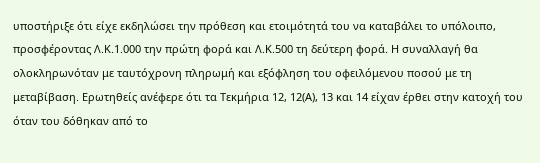υποστήριξε ότι είχε εκδηλώσει την πρόθεση και ετοιμότητά του να καταβάλει το υπόλοιπο, προσφέροντας Λ.Κ.1.000 την πρώτη φορά και Λ.Κ.500 τη δεύτερη φορά. Η συναλλαγή θα ολοκληρωνόταν με ταυτόχρονη πληρωμή και εξόφληση του οφειλόμενου ποσού με τη μεταβίβαση. Ερωτηθείς ανέφερε ότι τα Τεκμήρια 12, 12(Α), 13 και 14 είχαν έρθει στην κατοχή του όταν του δόθηκαν από το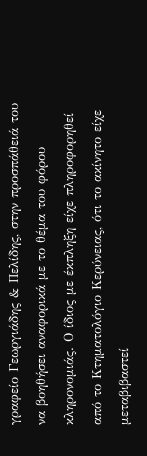γραφείο Γεωργιάδης & Πελίδης, στην προσπάθειά του να βοηθήσει αναφορικά με το θέμα του φόρου κληρονομιάς. Ο ίδιος με έκπληξη είχε πληροφορηθεί από το Κτηματολόγιο Κερύνειας, ότι το ακίνητο είχε μεταβιβαστεί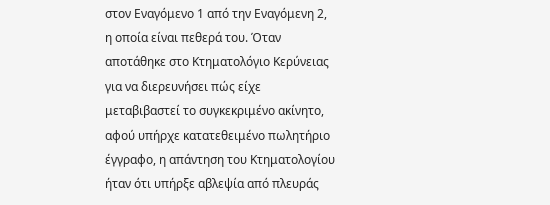στον Εναγόμενο 1 από την Εναγόμενη 2, η οποία είναι πεθερά του. Όταν αποτάθηκε στο Κτηματολόγιο Κερύνειας για να διερευνήσει πώς είχε μεταβιβαστεί το συγκεκριμένο ακίνητο, αφού υπήρχε κατατεθειμένο πωλητήριο έγγραφο, η απάντηση του Κτηματολογίου ήταν ότι υπήρξε αβλεψία από πλευράς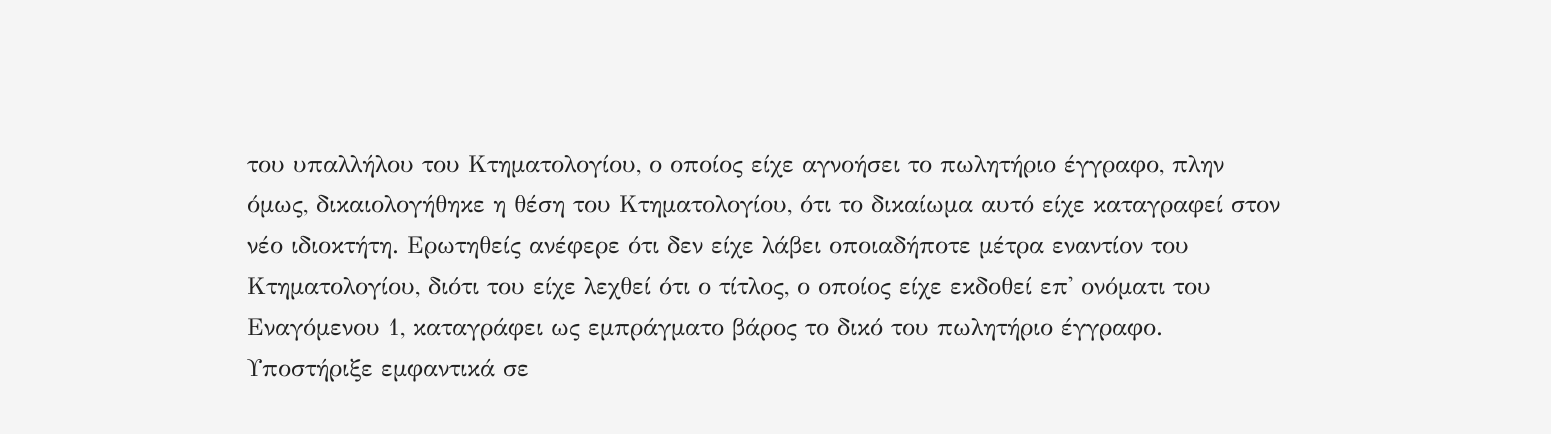του υπαλλήλου του Κτηματολογίου, ο οποίος είχε αγνοήσει το πωλητήριο έγγραφο, πλην όμως, δικαιολογήθηκε η θέση του Κτηματολογίου, ότι το δικαίωμα αυτό είχε καταγραφεί στον νέο ιδιοκτήτη. Ερωτηθείς ανέφερε ότι δεν είχε λάβει οποιαδήποτε μέτρα εναντίον του Κτηματολογίου, διότι του είχε λεχθεί ότι ο τίτλος, ο οποίος είχε εκδοθεί επ' ονόματι του Εναγόμενου 1, καταγράφει ως εμπράγματο βάρος το δικό του πωλητήριο έγγραφο. Υποστήριξε εμφαντικά σε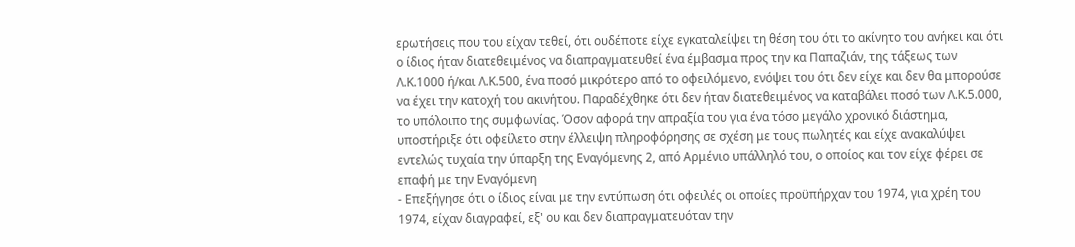ερωτήσεις που του είχαν τεθεί, ότι ουδέποτε είχε εγκαταλείψει τη θέση του ότι το ακίνητο του ανήκει και ότι ο ίδιος ήταν διατεθειμένος να διαπραγματευθεί ένα έμβασμα προς την κα Παπαζιάν, της τάξεως των Λ.Κ.1000 ή/και Λ.Κ.500, ένα ποσό μικρότερο από το οφειλόμενο, ενόψει του ότι δεν είχε και δεν θα μπορούσε να έχει την κατοχή του ακινήτου. Παραδέχθηκε ότι δεν ήταν διατεθειμένος να καταβάλει ποσό των Λ.Κ.5.000, το υπόλοιπο της συμφωνίας. Όσον αφορά την απραξία του για ένα τόσο μεγάλο χρονικό διάστημα, υποστήριξε ότι οφείλετο στην έλλειψη πληροφόρησης σε σχέση με τους πωλητές και είχε ανακαλύψει εντελώς τυχαία την ύπαρξη της Εναγόμενης 2, από Αρμένιο υπάλληλό του, ο οποίος και τον είχε φέρει σε επαφή με την Εναγόμενη
- Επεξήγησε ότι ο ίδιος είναι με την εντύπωση ότι οφειλές οι οποίες προϋπήρχαν του 1974, για χρέη του 1974, είχαν διαγραφεί, εξ' ου και δεν διαπραγματευόταν την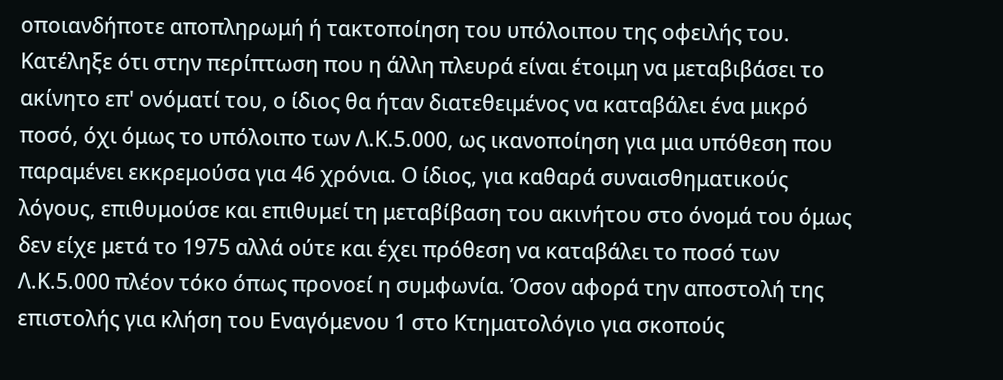οποιανδήποτε αποπληρωμή ή τακτοποίηση του υπόλοιπου της οφειλής του. Κατέληξε ότι στην περίπτωση που η άλλη πλευρά είναι έτοιμη να μεταβιβάσει το ακίνητο επ' ονόματί του, ο ίδιος θα ήταν διατεθειμένος να καταβάλει ένα μικρό ποσό, όχι όμως το υπόλοιπο των Λ.Κ.5.000, ως ικανοποίηση για μια υπόθεση που παραμένει εκκρεμούσα για 46 χρόνια. Ο ίδιος, για καθαρά συναισθηματικούς λόγους, επιθυμούσε και επιθυμεί τη μεταβίβαση του ακινήτου στο όνομά του όμως δεν είχε μετά το 1975 αλλά ούτε και έχει πρόθεση να καταβάλει το ποσό των Λ.Κ.5.000 πλέον τόκο όπως προνοεί η συμφωνία. Όσον αφορά την αποστολή της επιστολής για κλήση του Εναγόμενου 1 στο Κτηματολόγιο για σκοπούς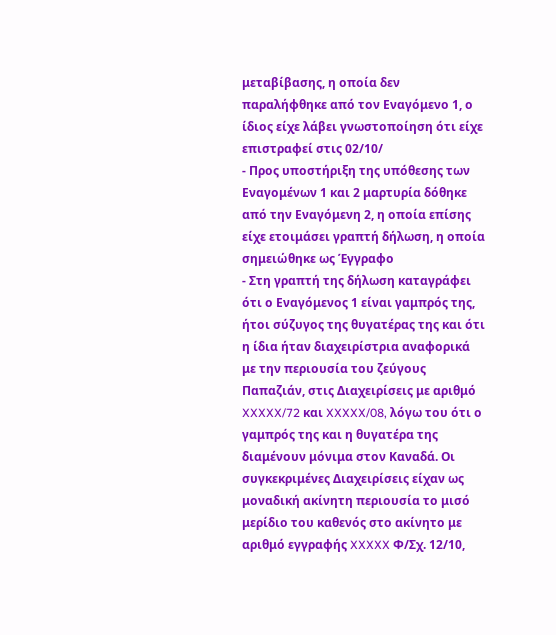μεταβίβασης, η οποία δεν παραλήφθηκε από τον Εναγόμενο 1, ο ίδιος είχε λάβει γνωστοποίηση ότι είχε επιστραφεί στις 02/10/
- Προς υποστήριξη της υπόθεσης των Εναγομένων 1 και 2 μαρτυρία δόθηκε από την Εναγόμενη 2, η οποία επίσης είχε ετοιμάσει γραπτή δήλωση, η οποία σημειώθηκε ως Έγγραφο
- Στη γραπτή της δήλωση καταγράφει ότι ο Εναγόμενος 1 είναι γαμπρός της, ήτοι σύζυγος της θυγατέρας της και ότι η ίδια ήταν διαχειρίστρια αναφορικά με την περιουσία του ζεύγους Παπαζιάν, στις Διαχειρίσεις με αριθμό XXXXX/72 και XXXXX/08, λόγω του ότι ο γαμπρός της και η θυγατέρα της διαμένουν μόνιμα στον Καναδά. Οι συγκεκριμένες Διαχειρίσεις είχαν ως μοναδική ακίνητη περιουσία το μισό μερίδιο του καθενός στο ακίνητο με αριθμό εγγραφής XXXXX Φ/Σχ. 12/10,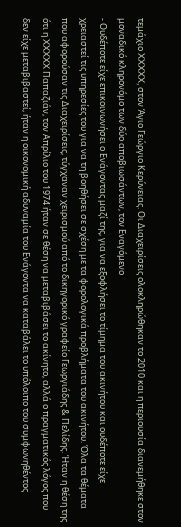τεμάχιο XXXXX, στον Άγιο Γεώργιο Κερύνειας. Οι Διαχειρίσεις ολοκληρώθηκαν το 2010 και η περιουσία διανεμήθηκε στον μοναδικό κληρονόμο των δύο αποβιωσάντων, τον Εναγόμενο
- Ουδέποτε είχε επικοινωνήσει ο Ενάγοντας μαζί της, για να εξοφλήσει το τίμημα του ακινήτου και ουδέποτε είχε χρειαστεί τις υπηρεσίες του για να τη βοηθήσει σε σχέση με τα φορολογικά προβλήματα του ακινήτου. Όλα τα θέματα που αφορούσαν τις Διαχειρίσεις, τύγχαναν χειρισμού από το δικηγορικό γραφείο Γεωργιάδης & Πελίδης. Ήταν η θέση της ότι η XXXXX Παπαζιάν, τον Απρίλιο του 1974 ήταν σε θέση να μεταβιβάσει το ακίνητο, αλλά ο πραγματικός λόγος που δεν είχε μεταβιβαστεί, ήταν η οικονομική αδυναμία του Ενάγοντα να καταβάλει το υπόλοιπο του συμφωνηθέντος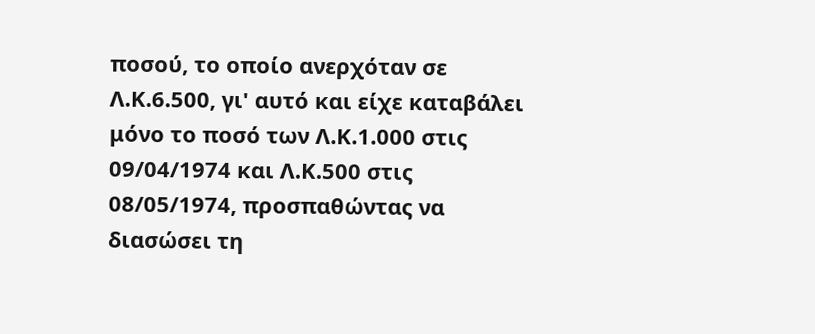ποσού, το οποίο ανερχόταν σε Λ.Κ.6.500, γι' αυτό και είχε καταβάλει μόνο το ποσό των Λ.Κ.1.000 στις 09/04/1974 και Λ.Κ.500 στις 08/05/1974, προσπαθώντας να διασώσει τη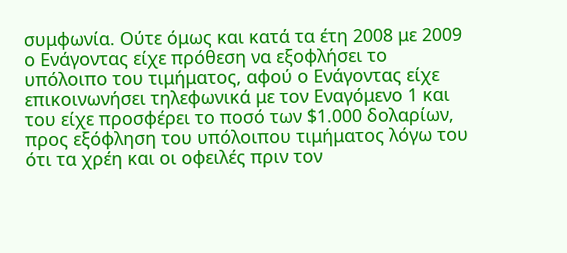συμφωνία. Ούτε όμως και κατά τα έτη 2008 με 2009 ο Ενάγοντας είχε πρόθεση να εξοφλήσει το υπόλοιπο του τιμήματος, αφού ο Ενάγοντας είχε επικοινωνήσει τηλεφωνικά με τον Εναγόμενο 1 και του είχε προσφέρει το ποσό των $1.000 δολαρίων, προς εξόφληση του υπόλοιπου τιμήματος λόγω του ότι τα χρέη και οι οφειλές πριν τον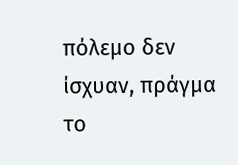πόλεμο δεν ίσχυαν, πράγμα το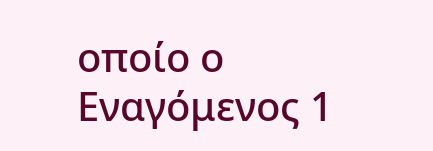οποίο ο Εναγόμενος 1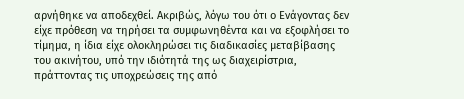αρνήθηκε να αποδεχθεί. Ακριβώς, λόγω του ότι ο Ενάγοντας δεν είχε πρόθεση να τηρήσει τα συμφωνηθέντα και να εξοφλήσει το τίμημα, η ίδια είχε ολοκληρώσει τις διαδικασίες μεταβίβασης του ακινήτου, υπό την ιδιότητά της ως διαχειρίστρια, πράττοντας τις υποχρεώσεις της από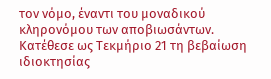τον νόμο, έναντι του μοναδικού κληρονόμου των αποβιωσάντων. Κατέθεσε ως Τεκμήριο 21 τη βεβαίωση ιδιοκτησίας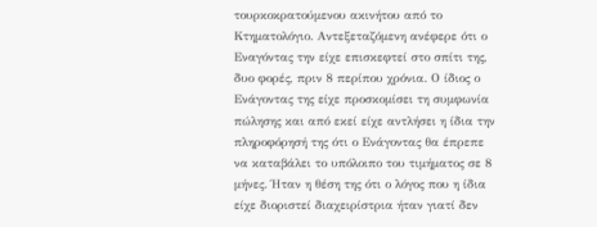τουρκοκρατούμενου ακινήτου από το Κτηματολόγιο. Αντεξεταζόμενη ανέφερε ότι ο Εναγόντας την είχε επισκεφτεί στο σπίτι της, δυο φορές, πριν 8 περίπου χρόνια. Ο ίδιος ο Ενάγοντας της είχε προσκομίσει τη συμφωνία πώλησης και από εκεί είχε αντλήσει η ίδια την πληροφόρησή της ότι ο Ενάγοντας θα έπρεπε να καταβάλει το υπόλοιπο του τιμήματος σε 8 μήνες. Ήταν η θέση της ότι ο λόγος που η ίδια είχε διοριστεί διαχειρίστρια ήταν γιατί δεν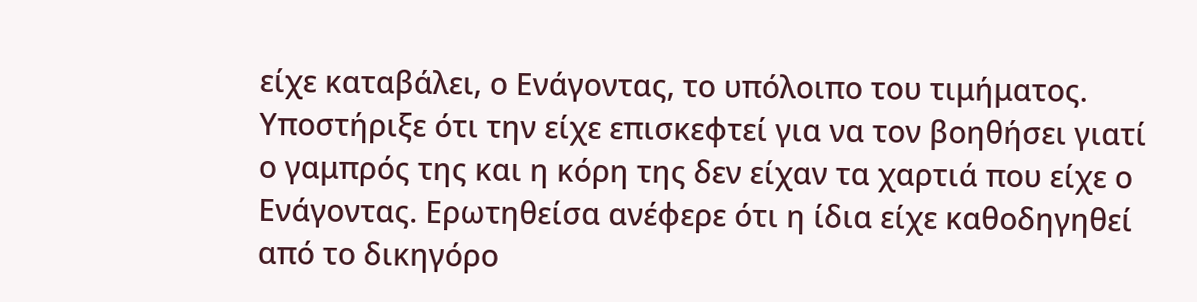είχε καταβάλει, ο Ενάγοντας, το υπόλοιπο του τιμήματος. Υποστήριξε ότι την είχε επισκεφτεί για να τον βοηθήσει γιατί ο γαμπρός της και η κόρη της δεν είχαν τα χαρτιά που είχε ο Ενάγοντας. Ερωτηθείσα ανέφερε ότι η ίδια είχε καθοδηγηθεί από το δικηγόρο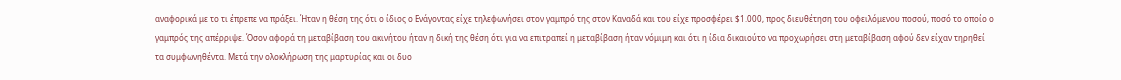αναφορικά με το τι έπρεπε να πράξει. Ήταν η θέση της ότι ο ίδιος ο Ενάγοντας είχε τηλεφωνήσει στον γαμπρό της στον Καναδά και του είχε προσφέρει $1.000, προς διευθέτηση του οφειλόμενου ποσού, ποσό το οποίο ο γαμπρός της απέρριψε. Όσον αφορά τη μεταβίβαση του ακινήτου ήταν η δική της θέση ότι για να επιτραπεί η μεταβίβαση ήταν νόμιμη και ότι η ίδια δικαιούτο να προχωρήσει στη μεταβίβαση αφού δεν είχαν τηρηθεί τα συμφωνηθέντα. Μετά την ολοκλήρωση της μαρτυρίας και οι δυο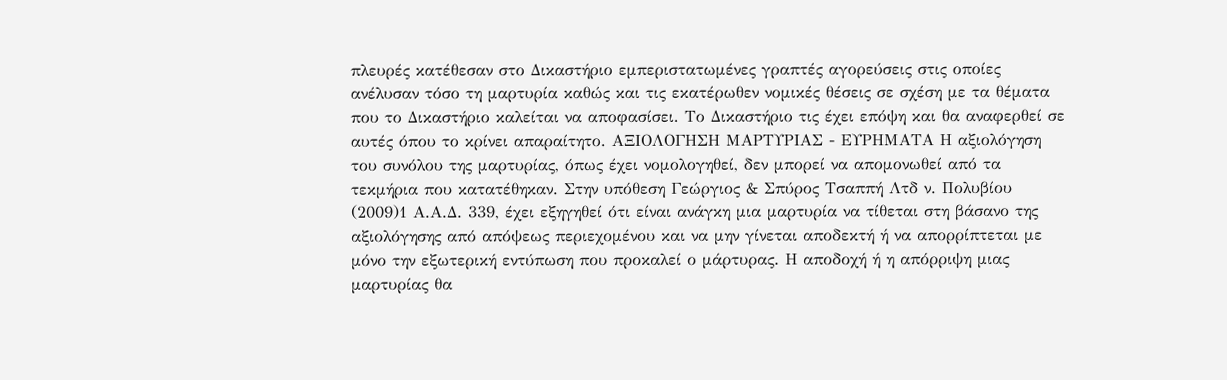πλευρές κατέθεσαν στο Δικαστήριο εμπεριστατωμένες γραπτές αγορεύσεις στις οποίες ανέλυσαν τόσο τη μαρτυρία καθώς και τις εκατέρωθεν νομικές θέσεις σε σχέση με τα θέματα που το Δικαστήριο καλείται να αποφασίσει. Το Δικαστήριο τις έχει επόψη και θα αναφερθεί σε αυτές όπου το κρίνει απαραίτητο. AΞΙΟΛΟΓΗΣΗ ΜΑΡΤΥΡΙΑΣ - ΕΥΡΗΜΑΤΑ Η αξιολόγηση του συνόλου της μαρτυρίας, όπως έχει νομολογηθεί, δεν μπορεί να απομονωθεί από τα τεκμήρια που κατατέθηκαν. Στην υπόθεση Γεώργιος & Σπύρος Τσαππή Λτδ ν. Πολυβίου
(2009)1 Α.Α.Δ. 339, έχει εξηγηθεί ότι είναι ανάγκη μια μαρτυρία να τίθεται στη βάσανο της αξιολόγησης από απόψεως περιεχομένου και να μην γίνεται αποδεκτή ή να απορρίπτεται με μόνο την εξωτερική εντύπωση που προκαλεί ο μάρτυρας. Η αποδοχή ή η απόρριψη μιας μαρτυρίας θα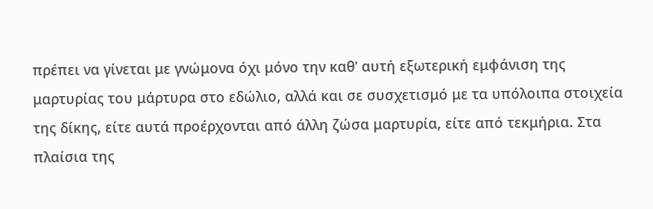πρέπει να γίνεται με γνώμονα όχι μόνο την καθ' αυτή εξωτερική εμφάνιση της μαρτυρίας του μάρτυρα στο εδώλιο, αλλά και σε συσχετισμό με τα υπόλοιπα στοιχεία της δίκης, είτε αυτά προέρχονται από άλλη ζώσα μαρτυρία, είτε από τεκμήρια. Στα πλαίσια της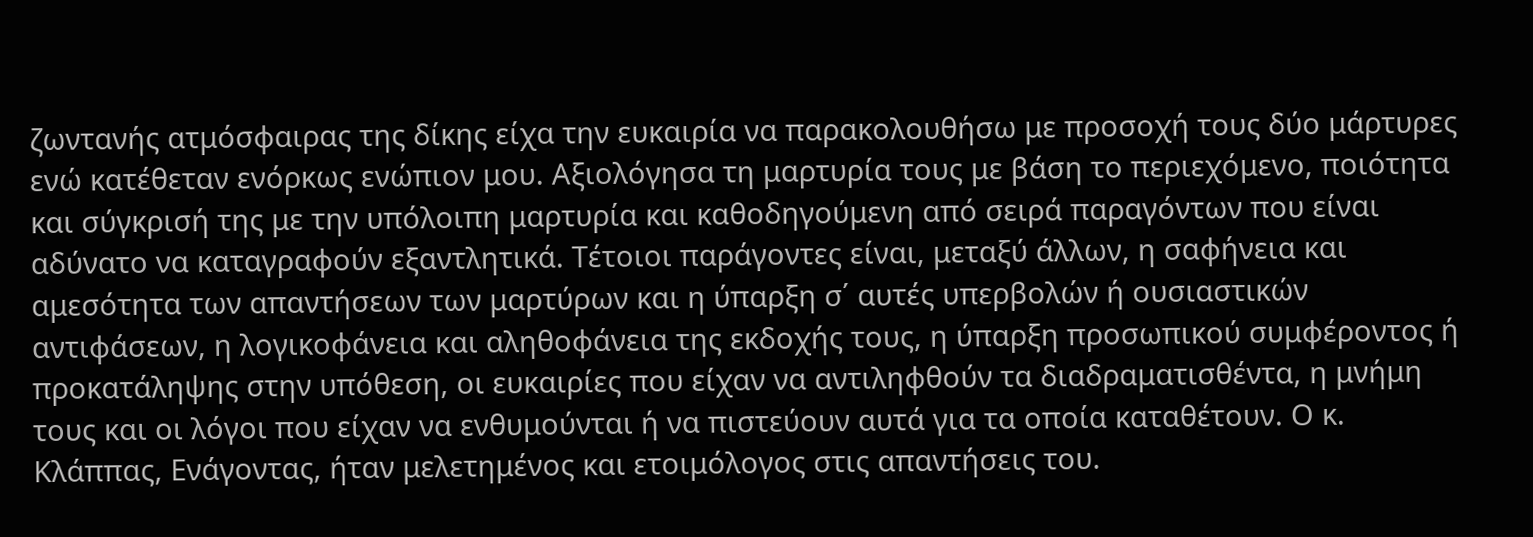ζωντανής ατμόσφαιρας της δίκης είχα την ευκαιρία να παρακολουθήσω με προσοχή τους δύο μάρτυρες ενώ κατέθεταν ενόρκως ενώπιον μου. Αξιολόγησα τη μαρτυρία τους με βάση το περιεχόμενο, ποιότητα και σύγκρισή της με την υπόλοιπη μαρτυρία και καθοδηγούμενη από σειρά παραγόντων που είναι αδύνατο να καταγραφούν εξαντλητικά. Τέτοιοι παράγοντες είναι, μεταξύ άλλων, η σαφήνεια και αμεσότητα των απαντήσεων των μαρτύρων και η ύπαρξη σ΄ αυτές υπερβολών ή ουσιαστικών αντιφάσεων, η λογικοφάνεια και αληθοφάνεια της εκδοχής τους, η ύπαρξη προσωπικού συμφέροντος ή προκατάληψης στην υπόθεση, οι ευκαιρίες που είχαν να αντιληφθούν τα διαδραματισθέντα, η μνήμη τους και οι λόγοι που είχαν να ενθυμούνται ή να πιστεύουν αυτά για τα οποία καταθέτουν. Ο κ. Κλάππας, Ενάγοντας, ήταν μελετημένος και ετοιμόλογος στις απαντήσεις του.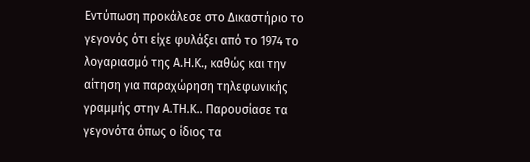Εντύπωση προκάλεσε στο Δικαστήριο το γεγονός ότι είχε φυλάξει από το 1974 το λογαριασμό της Α.Η.Κ., καθώς και την αίτηση για παραχώρηση τηλεφωνικής γραμμής στην Α.ΤΗ.Κ.. Παρουσίασε τα γεγονότα όπως ο ίδιος τα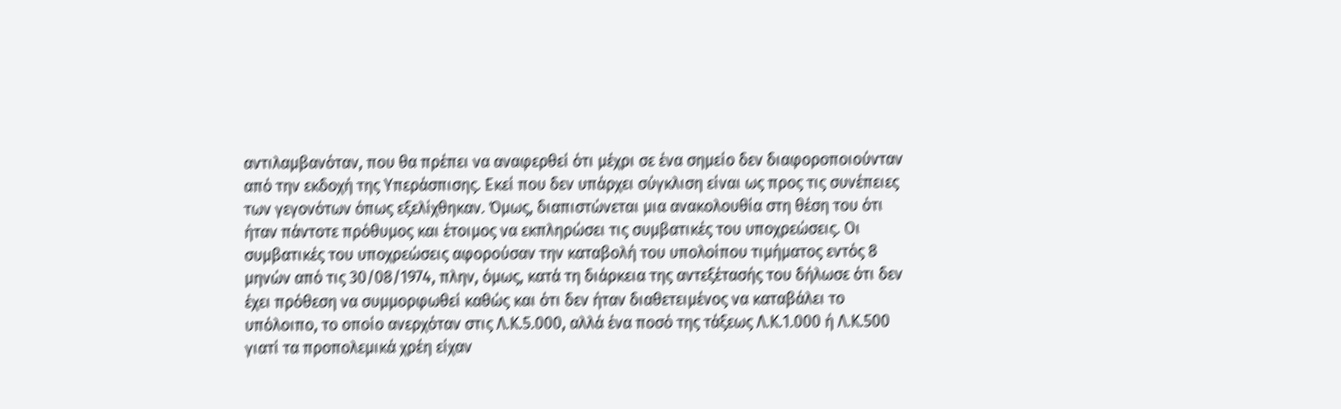αντιλαμβανόταν, που θα πρέπει να αναφερθεί ότι μέχρι σε ένα σημείο δεν διαφοροποιούνταν από την εκδοχή της Υπεράσπισης. Εκεί που δεν υπάρχει σύγκλιση είναι ως προς τις συνέπειες των γεγονότων όπως εξελίχθηκαν. Όμως, διαπιστώνεται μια ανακολουθία στη θέση του ότι ήταν πάντοτε πρόθυμος και έτοιμος να εκπληρώσει τις συμβατικές του υποχρεώσεις. Οι συμβατικές του υποχρεώσεις αφορούσαν την καταβολή του υπολοίπου τιμήματος εντός 8 μηνών από τις 30/08/1974, πλην, όμως, κατά τη διάρκεια της αντεξέτασής του δήλωσε ότι δεν έχει πρόθεση να συμμορφωθεί καθώς και ότι δεν ήταν διαθετειμένος να καταβάλει το υπόλοιπο, το οποίο ανερχόταν στις Λ.Κ.5.000, αλλά ένα ποσό της τάξεως Λ.Κ.1.000 ή Λ.Κ.500 γιατί τα προπολεμικά χρέη είχαν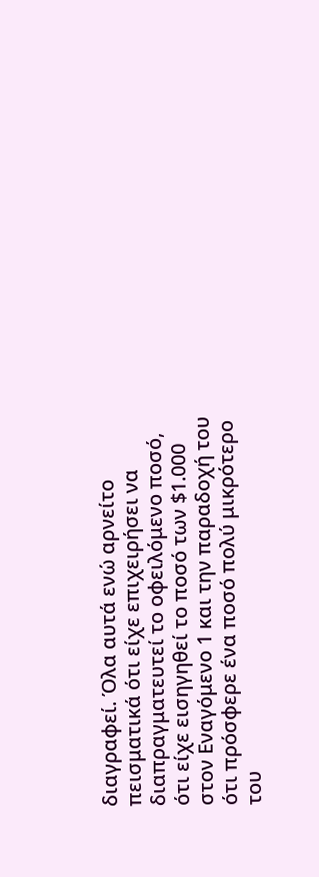διαγραφεί. Όλα αυτά ενώ αρνείτο πεισματικά ότι είχε επιχειρήσει να διαπραγματευτεί το οφειλόμενο ποσό, ότι είχε εισηγηθεί το ποσό των $1.000 στον Εναγόμενο 1 και την παραδοχή του ότι πρόσφερε ένα ποσό πολύ μικρότερο του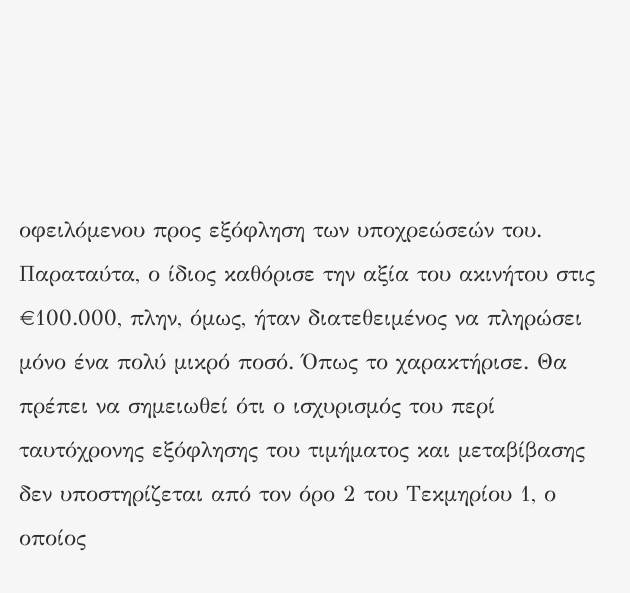οφειλόμενου προς εξόφληση των υποχρεώσεών του. Παραταύτα, ο ίδιος καθόρισε την αξία του ακινήτου στις €100.000, πλην, όμως, ήταν διατεθειμένος να πληρώσει μόνο ένα πολύ μικρό ποσό. Όπως το χαρακτήρισε. Θα πρέπει να σημειωθεί ότι ο ισχυρισμός του περί ταυτόχρονης εξόφλησης του τιμήματος και μεταβίβασης δεν υποστηρίζεται από τον όρο 2 του Τεκμηρίου 1, ο οποίος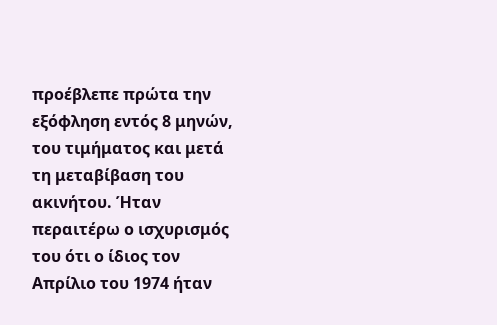προέβλεπε πρώτα την εξόφληση εντός 8 μηνών, του τιμήματος και μετά τη μεταβίβαση του ακινήτου. Ήταν περαιτέρω ο ισχυρισμός του ότι ο ίδιος τον Απρίλιο του 1974 ήταν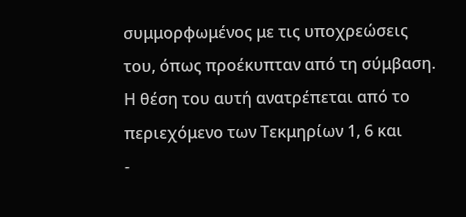συμμορφωμένος με τις υποχρεώσεις του, όπως προέκυπταν από τη σύμβαση. Η θέση του αυτή ανατρέπεται από το περιεχόμενο των Τεκμηρίων 1, 6 και
-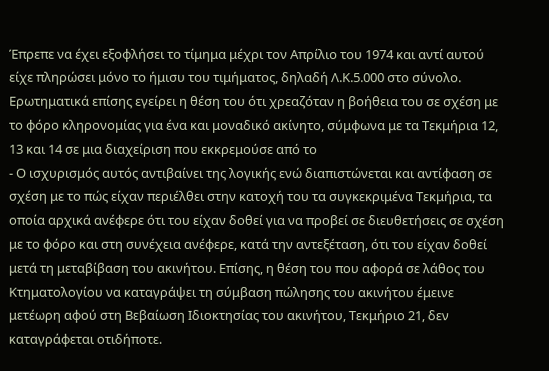Έπρεπε να έχει εξοφλήσει το τίμημα μέχρι τον Απρίλιο του 1974 και αντί αυτού είχε πληρώσει μόνο το ήμισυ του τιμήματος, δηλαδή Λ.Κ.5.000 στο σύνολο. Ερωτηματικά επίσης εγείρει η θέση του ότι χρεαζόταν η βοήθεια του σε σχέση με το φόρο κληρονομίας για ένα και μοναδικό ακίνητο, σύμφωνα με τα Τεκμήρια 12, 13 και 14 σε μια διαχείριση που εκκρεμούσε από το
- Ο ισχυρισμός αυτός αντιβαίνει της λογικής ενώ διαπιστώνεται και αντίφαση σε σχέση με το πώς είχαν περιέλθει στην κατοχή του τα συγκεκριμένα Τεκμήρια, τα οποία αρχικά ανέφερε ότι του είχαν δοθεί για να προβεί σε διευθετήσεις σε σχέση με το φόρο και στη συνέχεια ανέφερε, κατά την αντεξέταση, ότι του είχαν δοθεί μετά τη μεταβίβαση του ακινήτου. Επίσης, η θέση του που αφορά σε λάθος του Κτηματολογίου να καταγράψει τη σύμβαση πώλησης του ακινήτου έμεινε μετέωρη αφού στη Βεβαίωση Ιδιοκτησίας του ακινήτου, Τεκμήριο 21, δεν καταγράφεται οτιδήποτε.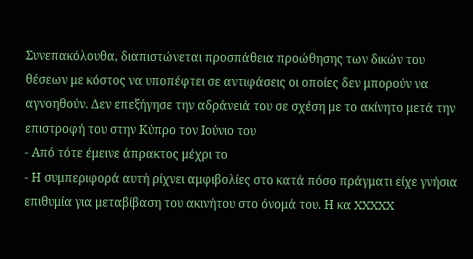Συνεπακόλουθα, διαπιστώνεται προσπάθεια προώθησης των δικών του θέσεων με κόστος να υποπέφτει σε αντιφάσεις οι οποίες δεν μπορούν να αγνοηθούν. Δεν επεξήγησε την αδράνειά του σε σχέση με το ακίνητο μετά την επιστροφή του στην Κύπρο τον Ιούνιο του
- Από τότε έμεινε άπρακτος μέχρι το
- Η συμπεριφορά αυτή ρίχνει αμφιβολίες στο κατά πόσο πράγματι είχε γνήσια επιθυμία για μεταβίβαση του ακινήτου στο όνομά του. Η κα XXXXX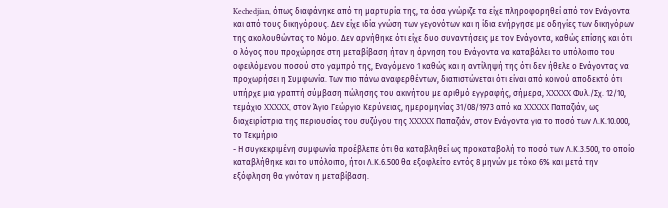Kechedjian, όπως διαφάνηκε από τη μαρτυρία της, τα όσα γνώριζε τα είχε πληροφορηθεί από τον Ενάγοντα και από τους δικηγόρους. Δεν είχε ιδία γνώση των γεγονότων και η ίδια ενήργησε με οδηγίες των δικηγόρων της ακολουθώντας το Νόμο. Δεν αρνήθηκε ότι είχε δυο συναντήσεις με τον Ενάγοντα, καθώς επίσης και ότι ο λόγος που προχώρησε στη μεταβίβαση ήταν η άρνηση του Ενάγοντα να καταβάλει το υπόλοιπο του οφειλόμενου ποσού στο γαμπρό της, Εναγόμενο 1 καθώς και η αντίληψή της ότι δεν ήθελε ο Ενάγοντας να προχωρήσει η Συμφωνία. Των πιο πάνω αναφερθέντων, διαπιστώνεται ότι είναι από κοινού αποδεκτό ότι υπήρχε μια γραπτή σύμβαση πώλησης του ακινήτου με αριθμό εγγραφής, σήμερα, XXXXX Φυλ./Σχ. 12/10, τεμάχιο XXXXX, στον Άγιο Γεώργιο Κερύνειας, ημερομηνίας 31/08/1973 από κα XXXXX Παπαζιάν, ως διαχειρίστρια της περιουσίας του συζύγου της XXXXX Παπαζιάν, στον Ενάγοντα για το ποσό των Λ.Κ.10.000, το Τεκμήριο
- Η συγκεκριμένη συμφωνία προέβλεπε ότι θα καταβληθεί ως προκαταβολή το ποσό των Λ.Κ.3.500, το οποίο καταβλήθηκε και το υπόλοιπο, ήτοι Λ.Κ.6.500 θα εξοφλείτο εντός 8 μηνών με τόκο 6% και μετά την εξόφληση θα γινόταν η μεταβίβαση.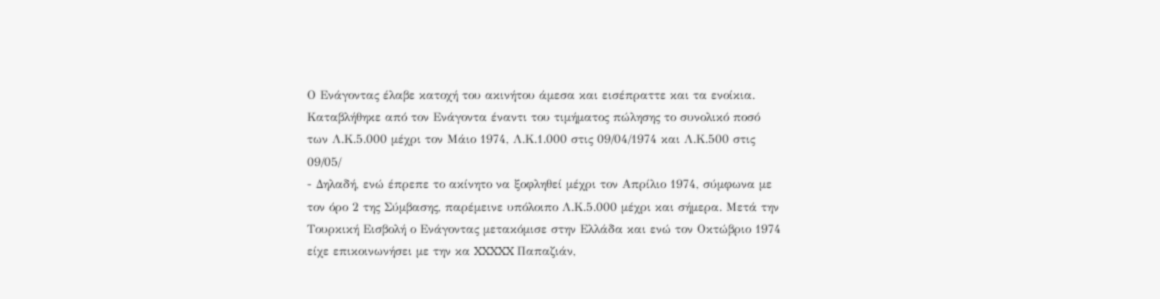Ο Ενάγοντας έλαβε κατοχή του ακινήτου άμεσα και εισέπραττε και τα ενοίκια. Καταβλήθηκε από τον Ενάγοντα έναντι του τιμήματος πώλησης το συνολικό ποσό των Λ.Κ.5.000 μέχρι τον Μάιο 1974, Λ.Κ.1.000 στις 09/04/1974 και Λ.Κ.500 στις 09/05/
- Δηλαδή, ενώ έπρεπε το ακίνητο να ξοφληθεί μέχρι τον Απρίλιο 1974, σύμφωνα με τον όρο 2 της Σύμβασης, παρέμεινε υπόλοιπο Λ.Κ.5.000 μέχρι και σήμερα. Μετά την Τουρκική Εισβολή ο Ενάγοντας μετακόμισε στην Ελλάδα και ενώ τον Οκτώβριο 1974 είχε επικοινωνήσει με την κα XXXXX Παπαζιάν,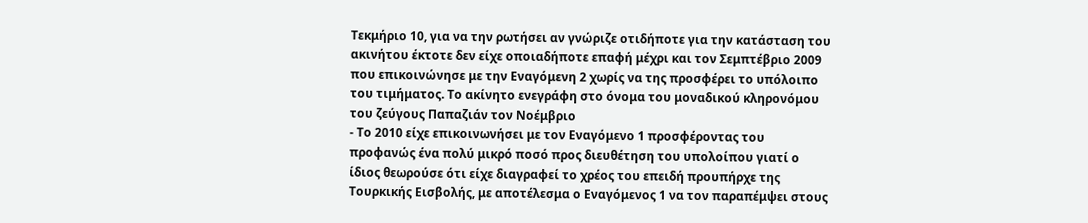Τεκμήριο 10, για να την ρωτήσει αν γνώριζε οτιδήποτε για την κατάσταση του ακινήτου έκτοτε δεν είχε οποιαδήποτε επαφή μέχρι και τον Σεμπτέβριο 2009 που επικοινώνησε με την Εναγόμενη 2 χωρίς να της προσφέρει το υπόλοιπο του τιμήματος. Το ακίνητο ενεγράφη στο όνομα του μοναδικού κληρονόμου του ζεύγους Παπαζιάν τον Νοέμβριο
- Το 2010 είχε επικοινωνήσει με τον Εναγόμενο 1 προσφέροντας του προφανώς ένα πολύ μικρό ποσό προς διευθέτηση του υπολοίπου γιατί ο ίδιος θεωρούσε ότι είχε διαγραφεί το χρέος του επειδή προυπήρχε της Τουρκικής Εισβολής, με αποτέλεσμα ο Εναγόμενος 1 να τον παραπέμψει στους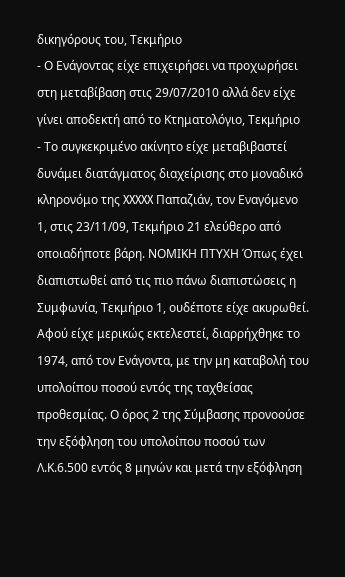δικηγόρους του, Τεκμήριο
- Ο Ενάγοντας είχε επιχειρήσει να προχωρήσει στη μεταβίβαση στις 29/07/2010 αλλά δεν είχε γίνει αποδεκτή από το Κτηματολόγιο, Τεκμήριο
- Το συγκεκριμένο ακίνητο είχε μεταβιβαστεί δυνάμει διατάγματος διαχείρισης στο μοναδικό κληρονόμο της XXXXX Παπαζιάν, τον Εναγόμενο 1, στις 23/11/09, Τεκμήριο 21 ελεύθερο από οποιαδήποτε βάρη. ΝΟΜΙΚΗ ΠΤΥΧΗ Όπως έχει διαπιστωθεί από τις πιο πάνω διαπιστώσεις η Συμφωνία, Τεκμήριο 1, ουδέποτε είχε ακυρωθεί. Αφού είχε μερικώς εκτελεστεί, διαρρήχθηκε το 1974, από τον Ενάγοντα, με την μη καταβολή του υπολοίπου ποσού εντός της ταχθείσας προθεσμίας. Ο όρος 2 της Σύμβασης προνοούσε την εξόφληση του υπολοίπου ποσού των Λ.Κ.6.500 εντός 8 μηνών και μετά την εξόφληση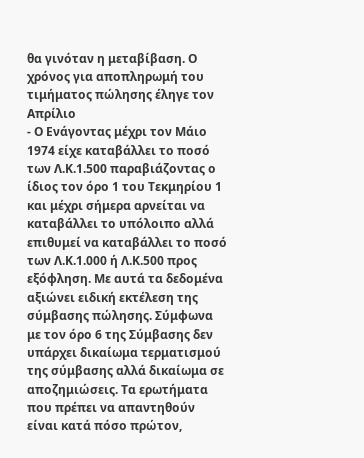θα γινόταν η μεταβίβαση. Ο χρόνος για αποπληρωμή του τιμήματος πώλησης έληγε τον Απρίλιο
- Ο Ενάγοντας μέχρι τον Μάιο 1974 είχε καταβάλλει το ποσό των Λ.Κ.1.500 παραβιάζοντας ο ίδιος τον όρο 1 του Τεκμηρίου 1 και μέχρι σήμερα αρνείται να καταβάλλει το υπόλοιπο αλλά επιθυμεί να καταβάλλει το ποσό των Λ.Κ.1.000 ή Λ.Κ.500 προς εξόφληση. Με αυτά τα δεδομένα αξιώνει ειδική εκτέλεση της σύμβασης πώλησης. Σύμφωνα με τον όρο 6 της Σύμβασης δεν υπάρχει δικαίωμα τερματισμού της σύμβασης αλλά δικαίωμα σε αποζημιώσεις. Τα ερωτήματα που πρέπει να απαντηθούν είναι κατά πόσο πρώτον,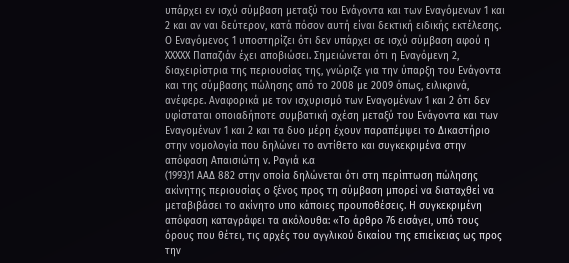υπάρχει εν ισχύ σύμβαση μεταξύ του Ενάγοντα και των Εναγόμενων 1 και 2 και αν ναι δεύτερον, κατά πόσον αυτή είναι δεκτική ειδικής εκτέλεσης. Ο Εναγόμενος 1 υποστηρίζει ότι δεν υπάρχει σε ισχύ σύμβαση αφού η XXXXX Παπαζιάν έχει αποβιώσει. Σημειώνεται ότι η Εναγόμενη 2, διαχειρίστρια της περιουσίας της, γνώριζε για την ύπαρξη του Ενάγοντα και της σύμβασης πώλησης από το 2008 με 2009 όπως, ειλικρινά, ανέφερε. Αναφορικά με τον ισχυρισμό των Εναγομένων 1 και 2 ότι δεν υφίσταται οποιαδήποτε συμβατική σχέση μεταξύ του Ενάγοντα και των Εναγομένων 1 και 2 και τα δυο μέρη έχουν παραπέμψει το Δικαστήριο στην νομολογία που δηλώνει το αντίθετο και συγκεκριμένα στην απόφαση Απαισιώτη ν. Ραγιά κ.α
(1993)1 ΑΑΔ 882 στην οποία δηλώνεται ότι στη περίπτωση πώλησης ακίνητης περιουσίας ο ξένος προς τη σύμβαση μπορεί να διαταχθεί να μεταβιβάσει το ακίνητο υπο κάποιες προυποθέσεις. Η συγκεκριμένη απόφαση καταγράφει τα ακόλουθα: «Το άρθρο 76 εισάγει, υπό τους όρους που θέτει, τις αρχές του αγγλικού δικαίου της επιείκειας ως προς την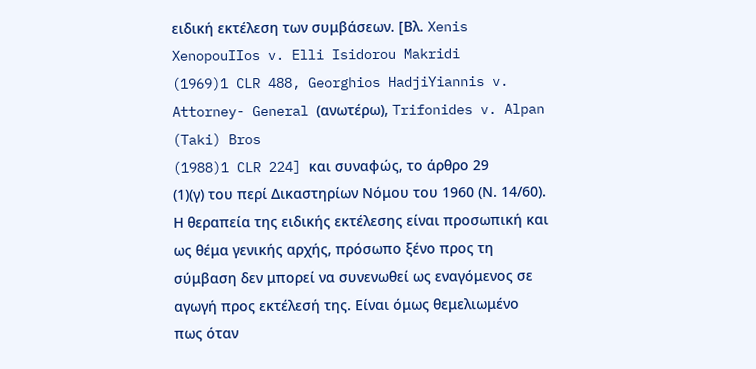ειδική εκτέλεση των συμβάσεων. [Βλ. Xenis XenopouIIos v. Elli Isidorou Makridi
(1969)1 CLR 488, Georghios HadjiYiannis v. Attorney- General (ανωτέρω), Trifonides v. Alpan (Taki) Bros
(1988)1 CLR 224] και συναφώς, το άρθρο 29
(1)(γ) του περί Δικαστηρίων Νόμου του 1960 (Ν. 14/60). Η θεραπεία της ειδικής εκτέλεσης είναι προσωπική και ως θέμα γενικής αρχής, πρόσωπο ξένο προς τη σύμβαση δεν μπορεί να συνενωθεί ως εναγόμενος σε αγωγή προς εκτέλεσή της. Είναι όμως θεμελιωμένο πως όταν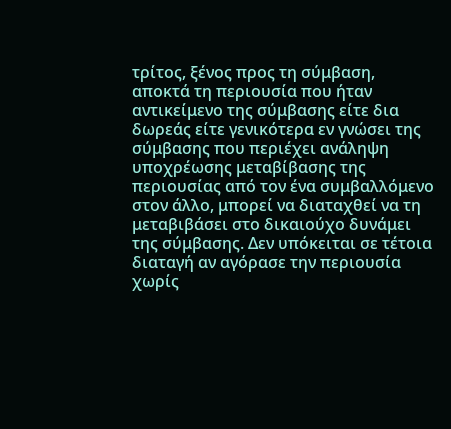τρίτος, ξένος προς τη σύμβαση, αποκτά τη περιουσία που ήταν αντικείμενο της σύμβασης είτε δια δωρεάς είτε γενικότερα εν γνώσει της σύμβασης που περιέχει ανάληψη υποχρέωσης μεταβίβασης της περιουσίας από τον ένα συμβαλλόμενο στον άλλο, μπορεί να διαταχθεί να τη μεταβιβάσει στο δικαιούχο δυνάμει της σύμβασης. Δεν υπόκειται σε τέτοια διαταγή αν αγόρασε την περιουσία χωρίς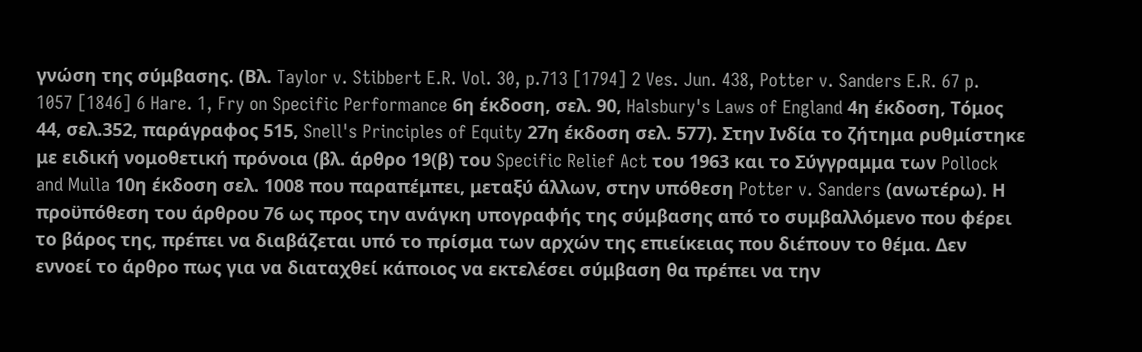γνώση της σύμβασης. (Βλ. Taylor v. Stibbert E.R. Vol. 30, p.713 [1794] 2 Ves. Jun. 438, Potter v. Sanders E.R. 67 p. 1057 [1846] 6 Hare. 1, Fry on Specific Performance 6η έκδοση, σελ. 90, Halsbury's Laws of England 4η έκδοση, Τόμος 44, σελ.352, παράγραφος 515, Snell's Principles of Equity 27η έκδοση σελ. 577). Στην Ινδία το ζήτημα ρυθμίστηκε με ειδική νομοθετική πρόνοια (βλ. άρθρο 19(β) του Specific Relief Act του 1963 και το Σύγγραμμα των Pollock and Mulla 10η έκδοση σελ. 1008 που παραπέμπει, μεταξύ άλλων, στην υπόθεση Potter v. Sanders (ανωτέρω). Η προϋπόθεση του άρθρου 76 ως προς την ανάγκη υπογραφής της σύμβασης από το συμβαλλόμενο που φέρει το βάρος της, πρέπει να διαβάζεται υπό το πρίσμα των αρχών της επιείκειας που διέπουν το θέμα. Δεν εννοεί το άρθρο πως για να διαταχθεί κάποιος να εκτελέσει σύμβαση θα πρέπει να την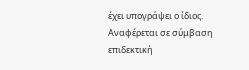έχει υπογράψει ο ίδιος. Αναφέρεται σε σύμβαση επιδεκτική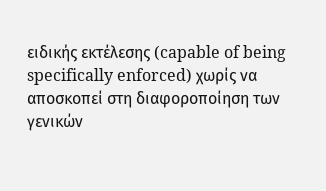ειδικής εκτέλεσης (capable of being specifically enforced) χωρίς να αποσκοπεί στη διαφοροποίηση των γενικών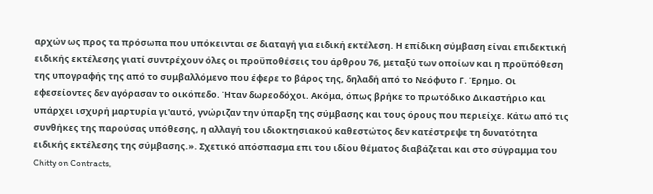αρχών ως προς τα πρόσωπα που υπόκεινται σε διαταγή για ειδική εκτέλεση. Η επίδικη σύμβαση είναι επιδεκτική ειδικής εκτέλεσης γιατί συντρέχουν όλες οι προϋποθέσεις του άρθρου 76, μεταξύ των οποίων και η προϋπόθεση της υπογραφής της από το συμβαλλόμενο που έφερε το βάρος της, δηλαδή από το Νεόφυτο Γ. Έρημο. Οι εφεσείοντες δεν αγόρασαν το οικόπεδο. Ήταν δωρεοδόχοι. Ακόμα, όπως βρήκε το πρωτόδικο Δικαστήριο και υπάρχει ισχυρή μαρτυρία γι'αυτό, γνώριζαν την ύπαρξη της σύμβασης και τους όρους που περιείχε. Κάτω από τις συνθήκες της παρούσας υπόθεσης, η αλλαγή του ιδιοκτησιακού καθεστώτος δεν κατέστρεψε τη δυνατότητα ειδικής εκτέλεσης της σύμβασης.». Σχετικό απόσπασμα επι του ιδίου θέματος διαβάζεται και στο σύγραμμα του Chitty on Contracts,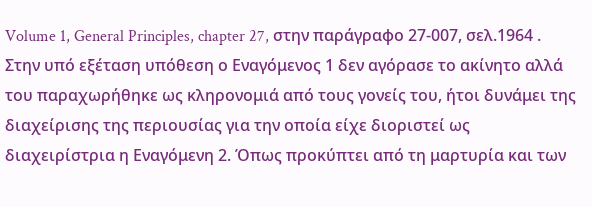Volume 1, General Principles, chapter 27, στην παράγραφο 27-007, σελ.1964 . Στην υπό εξέταση υπόθεση ο Εναγόμενος 1 δεν αγόρασε το ακίνητο αλλά του παραχωρήθηκε ως κληρονομιά από τους γονείς του, ήτοι δυνάμει της διαχείρισης της περιουσίας για την οποία είχε διοριστεί ως διαχειρίστρια η Εναγόμενη 2. Όπως προκύπτει από τη μαρτυρία και των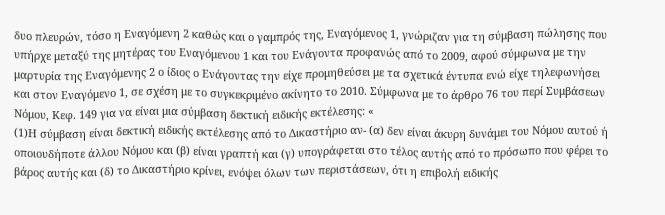δυο πλευρών, τόσο η Εναγόμενη 2 καθώς και ο γαμπρός της, Εναγόμενος 1, γνώριζαν για τη σύμβαση πώλησης που υπήρχε μεταξύ της μητέρας του Εναγόμενου 1 και του Ενάγοντα προφανώς από το 2009, αφού σύμφωνα με την μαρτυρία της Εναγόμενης 2 ο ίδιος ο Ενάγοντας την είχε προμηθεύσει με τα σχετικά έντυπα ενώ είχε τηλεφωνήσει και στον Εναγόμενο 1, σε σχέση με το συγκεκριμένο ακίνητο το 2010. Σύμφωνα με το άρθρο 76 του περί Συμβάσεων Νόμου, Κεφ. 149 για να είναι μια σύμβαση δεκτική ειδικής εκτέλεσης: «
(1)Η σύμβαση είναι δεκτική ειδικής εκτέλεσης από το Δικαστήριο αν- (α) δεν είναι άκυρη δυνάμει του Νόμου αυτού ή οποιουδήποτε άλλου Νόμου και (β) είναι γραπτή και (γ) υπογράφεται στο τέλος αυτής από το πρόσωπο που φέρει το βάρος αυτής και (δ) το Δικαστήριο κρίνει, ενόψει όλων των περιστάσεων, ότι η επιβολή ειδικής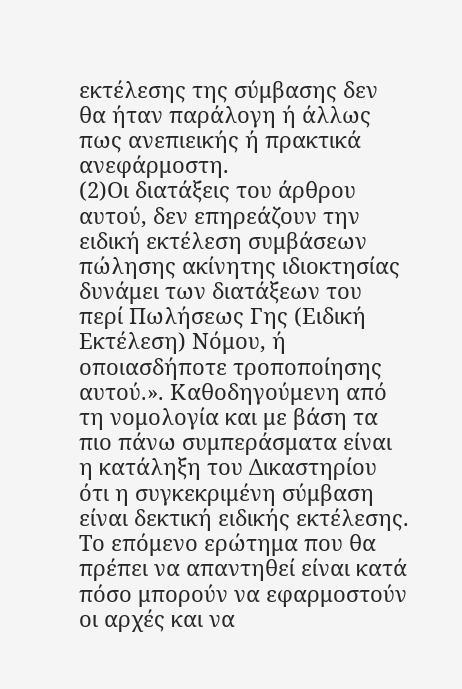εκτέλεσης της σύμβασης δεν θα ήταν παράλογη ή άλλως πως ανεπιεικής ή πρακτικά ανεφάρμοστη.
(2)Οι διατάξεις του άρθρου αυτού, δεν επηρεάζουν την ειδική εκτέλεση συμβάσεων πώλησης ακίνητης ιδιοκτησίας δυνάμει των διατάξεων του περί Πωλήσεως Γης (Ειδική Εκτέλεση) Νόμου, ή οποιασδήποτε τροποποίησης αυτού.». Καθοδηγούμενη από τη νομολογία και με βάση τα πιο πάνω συμπεράσματα είναι η κατάληξη του Δικαστηρίου ότι η συγκεκριμένη σύμβαση είναι δεκτική ειδικής εκτέλεσης. Το επόμενο ερώτημα που θα πρέπει να απαντηθεί είναι κατά πόσο μπορούν να εφαρμοστούν οι αρχές και να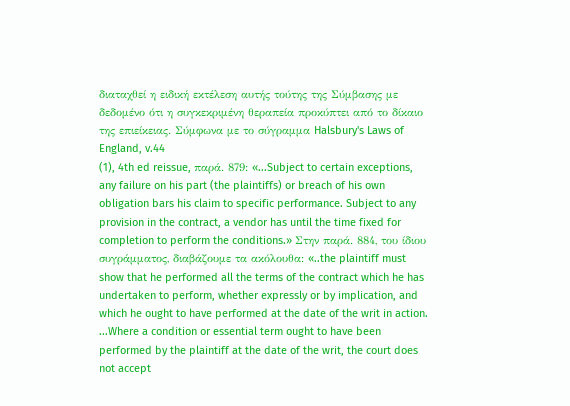διαταχθεί η ειδική εκτέλεση αυτής τούτης της Σύμβασης με δεδομένο ότι η συγκεκριμένη θεραπεία προκύπτει από το δίκαιο της επιείκειας. Σύμφωνα με το σύγραμμα Halsbury's Laws of England, v.44
(1), 4th ed reissue, παρά. 879: «...Subject to certain exceptions, any failure on his part (the plaintiffs) or breach of his own obligation bars his claim to specific performance. Subject to any provision in the contract, a vendor has until the time fixed for completion to perform the conditions.» Στην παρά. 884, του ίδιου συγράμματος, διαβάζουμε τα ακόλουθα: «..the plaintiff must show that he performed all the terms of the contract which he has undertaken to perform, whether expressly or by implication, and which he ought to have performed at the date of the writ in action. ...Where a condition or essential term ought to have been performed by the plaintiff at the date of the writ, the court does not accept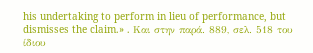his undertaking to perform in lieu of performance, but dismisses the claim.» . Και στην παρά. 889, σελ. 518 του ίδιου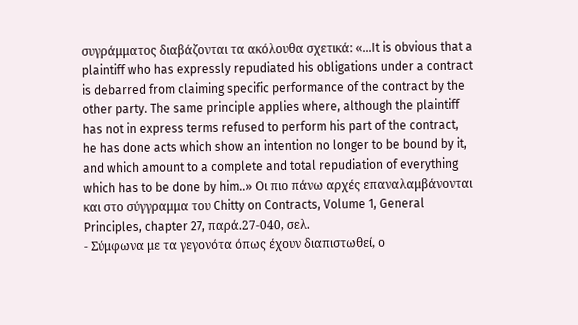συγράμματος διαβάζονται τα ακόλουθα σχετικά: «...It is obvious that a plaintiff who has expressly repudiated his obligations under a contract is debarred from claiming specific performance of the contract by the other party. The same principle applies where, although the plaintiff has not in express terms refused to perform his part of the contract, he has done acts which show an intention no longer to be bound by it, and which amount to a complete and total repudiation of everything which has to be done by him..» Οι πιο πάνω αρχές επαναλαμβάνονται και στο σύγγραμμα του Chitty on Contracts, Volume 1, General Principles, chapter 27, παρά.27-040, σελ.
- Σύμφωνα με τα γεγονότα όπως έχουν διαπιστωθεί, ο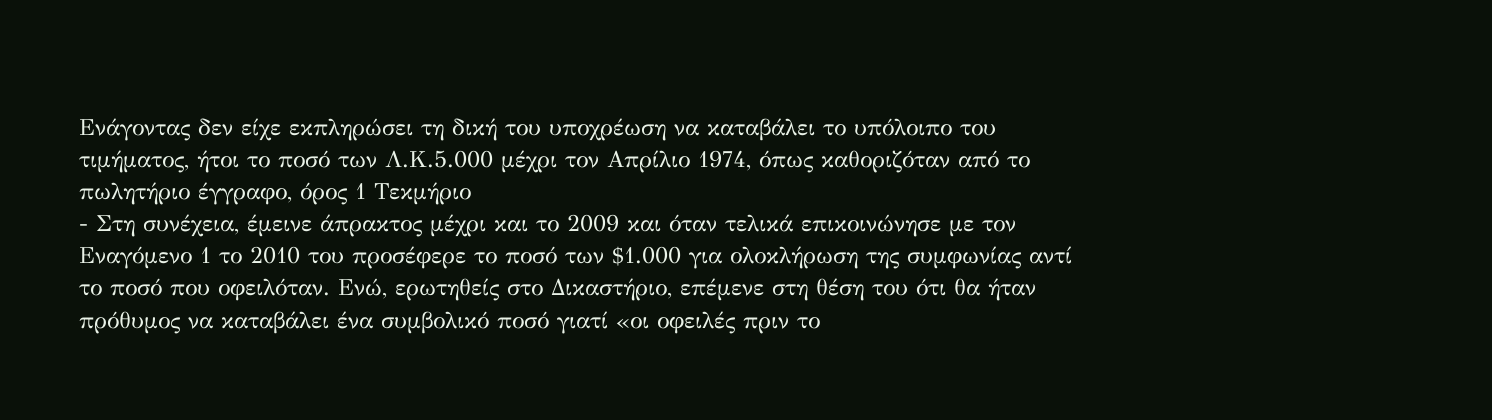Ενάγοντας δεν είχε εκπληρώσει τη δική του υποχρέωση να καταβάλει το υπόλοιπο του τιμήματος, ήτοι το ποσό των Λ.Κ.5.000 μέχρι τον Απρίλιο 1974, όπως καθοριζόταν από το πωλητήριο έγγραφο, όρος 1 Τεκμήριο
- Στη συνέχεια, έμεινε άπρακτος μέχρι και το 2009 και όταν τελικά επικοινώνησε με τον Εναγόμενο 1 το 2010 του προσέφερε το ποσό των $1.000 για ολοκλήρωση της συμφωνίας αντί το ποσό που οφειλόταν. Ενώ, ερωτηθείς στο Δικαστήριο, επέμενε στη θέση του ότι θα ήταν πρόθυμος να καταβάλει ένα συμβολικό ποσό γιατί «οι οφειλές πριν το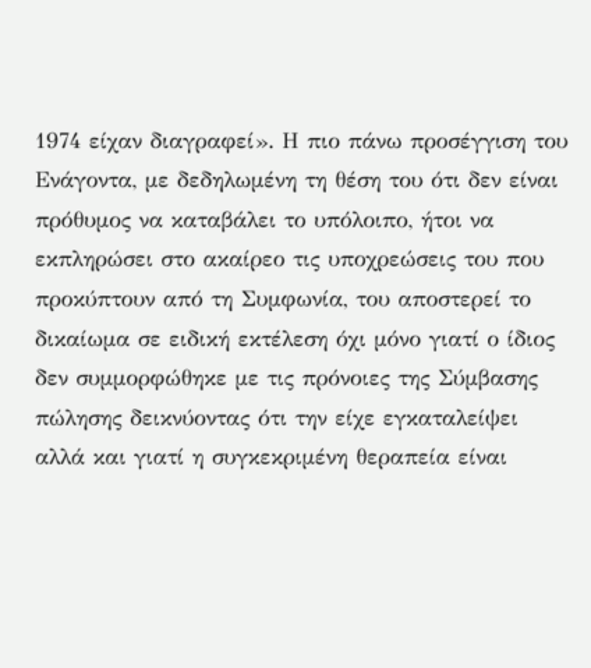1974 είχαν διαγραφεί». Η πιο πάνω προσέγγιση του Ενάγοντα, με δεδηλωμένη τη θέση του ότι δεν είναι πρόθυμος να καταβάλει το υπόλοιπο, ήτοι να εκπληρώσει στο ακαίρεο τις υποχρεώσεις του που προκύπτουν από τη Συμφωνία, του αποστερεί το δικαίωμα σε ειδική εκτέλεση όχι μόνο γιατί ο ίδιος δεν συμμορφώθηκε με τις πρόνοιες της Σύμβασης πώλησης δεικνύοντας ότι την είχε εγκαταλείψει αλλά και γιατί η συγκεκριμένη θεραπεία είναι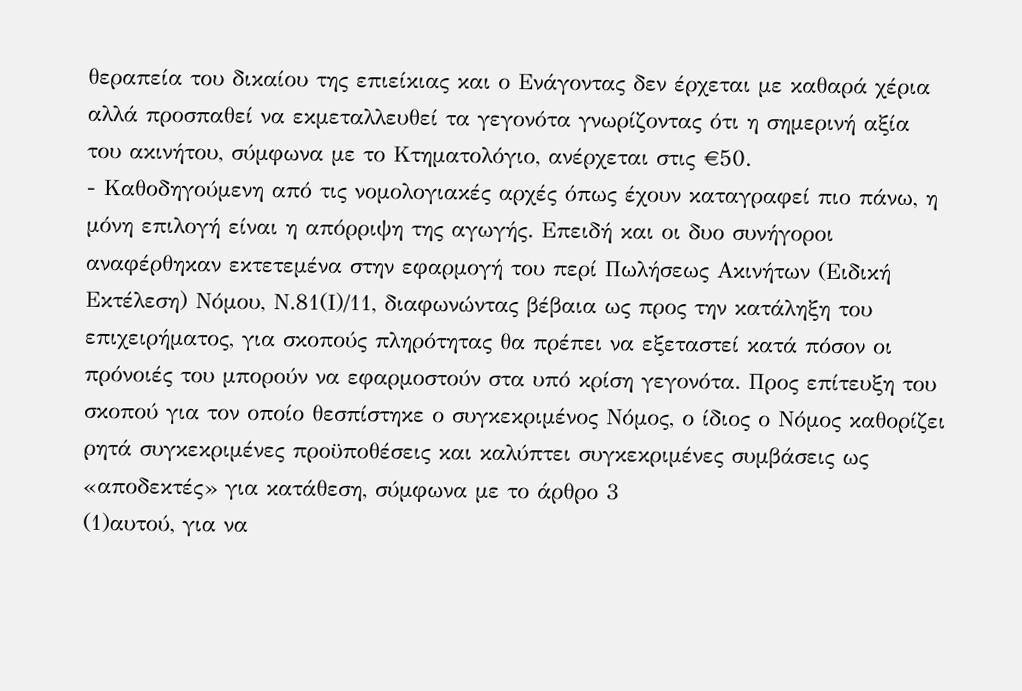θεραπεία του δικαίου της επιείκιας και ο Ενάγοντας δεν έρχεται με καθαρά χέρια αλλά προσπαθεί να εκμεταλλευθεί τα γεγονότα γνωρίζοντας ότι η σημερινή αξία του ακινήτου, σύμφωνα με το Κτηματολόγιο, ανέρχεται στις €50.
- Καθοδηγούμενη από τις νομολογιακές αρχές όπως έχουν καταγραφεί πιο πάνω, η μόνη επιλογή είναι η απόρριψη της αγωγής. Επειδή και οι δυο συνήγοροι αναφέρθηκαν εκτετεμένα στην εφαρμογή του περί Πωλήσεως Ακινήτων (Ειδική Εκτέλεση) Νόμου, Ν.81(Ι)/11, διαφωνώντας βέβαια ως προς την κατάληξη του επιχειρήματος, για σκοπούς πληρότητας θα πρέπει να εξεταστεί κατά πόσον οι πρόνοιές του μπορούν να εφαρμοστούν στα υπό κρίση γεγονότα. Προς επίτευξη του σκοπού για τον οποίο θεσπίστηκε ο συγκεκριμένος Νόμος, ο ίδιος ο Νόμος καθορίζει ρητά συγκεκριμένες προϋποθέσεις και καλύπτει συγκεκριμένες συμβάσεις ως «αποδεκτές» για κατάθεση, σύμφωνα με το άρθρο 3
(1)αυτού, για να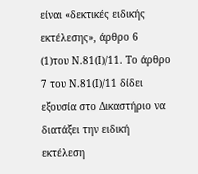είναι «δεκτικές ειδικής εκτέλεσης», άρθρο 6
(1)του Ν.81(Ι)/11. Το άρθρο 7 του Ν.81(Ι)/11 δίδει εξουσία στο Δικαστήριο να διατάξει την ειδική εκτέλεση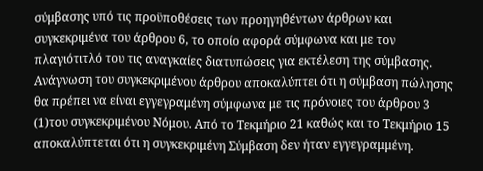σύμβασης υπό τις προϋποθέσεις των προηγηθέντων άρθρων και συγκεκριμένα του άρθρου 6, το οποίο αφορά σύμφωνα και με τον πλαγιότιτλό του τις αναγκαίες διατυπώσεις για εκτέλεση της σύμβασης. Ανάγνωση του συγκεκριμένου άρθρου αποκαλύπτει ότι η σύμβαση πώλησης θα πρέπει να είναι εγγεγραμένη σύμφωνα με τις πρόνοιες του άρθρου 3
(1)του συγκεκριμένου Νόμου. Από το Τεκμήριο 21 καθώς και το Τεκμήριο 15 αποκαλύπτεται ότι η συγκεκριμένη Σύμβαση δεν ήταν εγγεγραμμένη.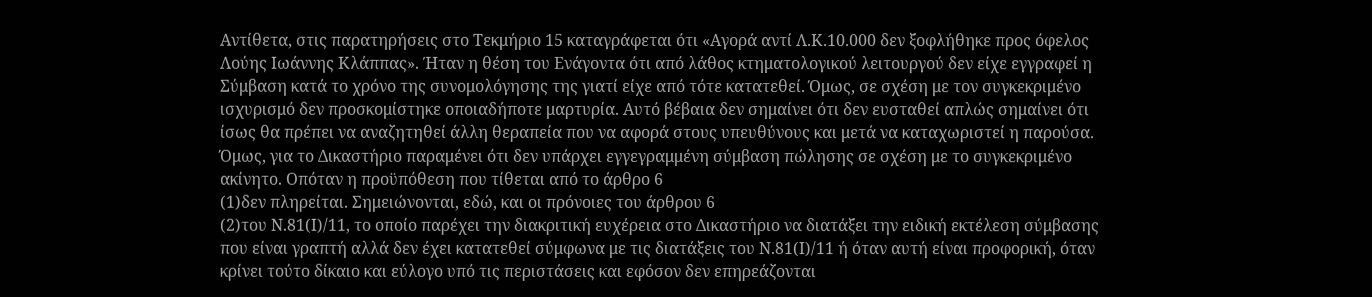Αντίθετα, στις παρατηρήσεις στο Τεκμήριο 15 καταγράφεται ότι «Αγορά αντί Λ.Κ.10.000 δεν ξοφλήθηκε προς όφελος Λούης Ιωάννης Κλάππας». Ήταν η θέση του Ενάγοντα ότι από λάθος κτηματολογικού λειτουργού δεν είχε εγγραφεί η Σύμβαση κατά το χρόνο της συνομολόγησης της γιατί είχε από τότε κατατεθεί. Όμως, σε σχέση με τον συγκεκριμένο ισχυρισμό δεν προσκομίστηκε οποιαδήποτε μαρτυρία. Αυτό βέβαια δεν σημαίνει ότι δεν ευσταθεί απλώς σημαίνει ότι ίσως θα πρέπει να αναζητηθεί άλλη θεραπεία που να αφορά στους υπευθύνους και μετά να καταχωριστεί η παρούσα. Όμως, για το Δικαστήριο παραμένει ότι δεν υπάρχει εγγεγραμμένη σύμβαση πώλησης σε σχέση με το συγκεκριμένο ακίνητο. Οπόταν η προϋπόθεση που τίθεται από το άρθρο 6
(1)δεν πληρείται. Σημειώνονται, εδώ, και οι πρόνοιες του άρθρου 6
(2)του Ν.81(Ι)/11, το οποίο παρέχει την διακριτική ευχέρεια στο Δικαστήριο να διατάξει την ειδική εκτέλεση σύμβασης που είναι γραπτή αλλά δεν έχει κατατεθεί σύμφωνα με τις διατάξεις του Ν.81(Ι)/11 ή όταν αυτή είναι προφορική, όταν κρίνει τούτο δίκαιο και εύλογο υπό τις περιστάσεις και εφόσον δεν επηρεάζονται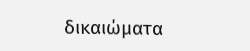δικαιώματα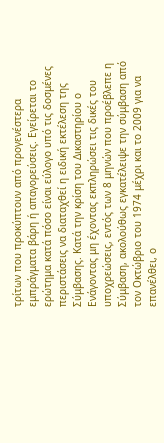τρίτων που προκύπτουν από προγενέστερα εμπράγματα βάρη ή απαγορεύσεις. Εγείρεται το ερώτημα κατά πόσο είναι εύλογο υπό τις δοσμένες περιστάσεις να διαταχθεί η ειδική εκτέλεση της Σύμβασης. Κατά την κρίση του Δικαστηρίου ο Ενάγοντας μη έχοντας εκπληρώσει τις δικές του υποχρεώσεις, εντός των 8 μηνών που προέβλεπε η Σύμβαση, ακολούθως εγκατέλειψε την σύμβαση από τον Οκτώβριο του 1974 μέχρι και το 2009 για να επανέλθει, ο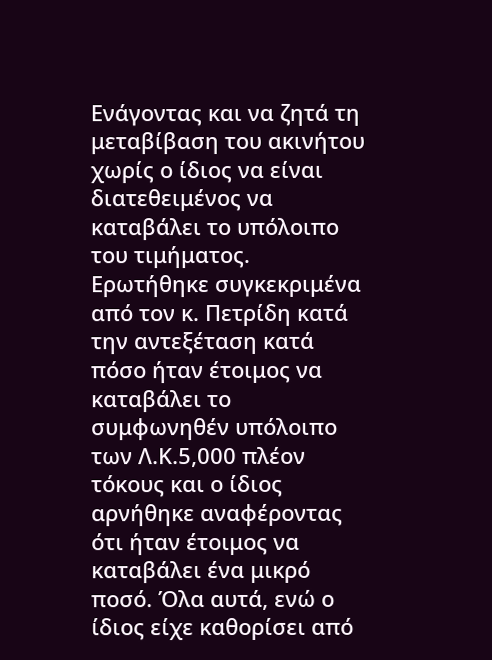Ενάγοντας και να ζητά τη μεταβίβαση του ακινήτου χωρίς ο ίδιος να είναι διατεθειμένος να καταβάλει το υπόλοιπο του τιμήματος. Ερωτήθηκε συγκεκριμένα από τον κ. Πετρίδη κατά την αντεξέταση κατά πόσο ήταν έτοιμος να καταβάλει το συμφωνηθέν υπόλοιπο των Λ.Κ.5,000 πλέον τόκους και ο ίδιος αρνήθηκε αναφέροντας ότι ήταν έτοιμος να καταβάλει ένα μικρό ποσό. Όλα αυτά, ενώ ο ίδιος είχε καθορίσει από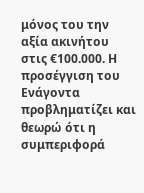μόνος του την αξία ακινήτου στις €100.000. Η προσέγγιση του Ενάγοντα προβληματίζει και θεωρώ ότι η συμπεριφορά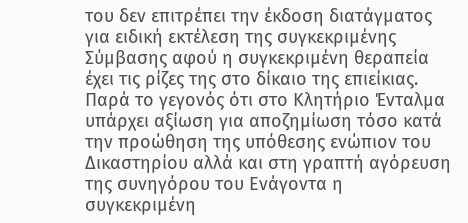του δεν επιτρέπει την έκδοση διατάγματος για ειδική εκτέλεση της συγκεκριμένης Σύμβασης αφού η συγκεκριμένη θεραπεία έχει τις ρίζες της στο δίκαιο της επιείκιας. Παρά το γεγονός ότι στο Κλητήριο Ένταλμα υπάρχει αξίωση για αποζημίωση τόσο κατά την προώθηση της υπόθεσης ενώπιον του Δικαστηρίου αλλά και στη γραπτή αγόρευση της συνηγόρου του Ενάγοντα η συγκεκριμένη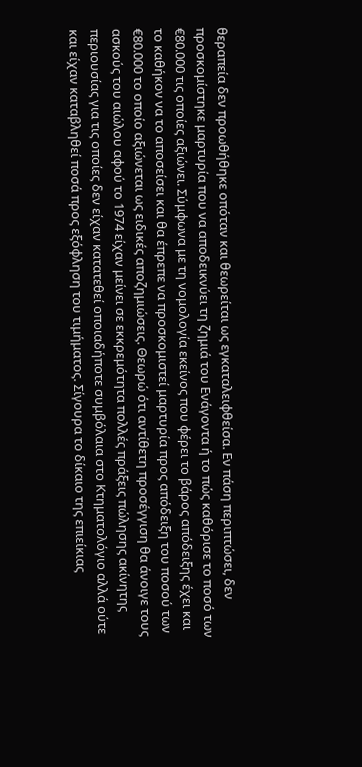θεραπεία δεν προωθήθηκε οπόταν και θεωρείται ως εγκαταλειφθείσα. Εν πάση περιπτώσει, δεν προσκομίστηκε μαρτυρία που να αποδεικνύει τη ζημιά του Ενάγοντα ή το πώς καθόρισε το ποσό των €80.000 τις οποίες αξιώνει. Σύμφωνα με τη νομολογία εκείνος που φέρει το βάρος απόδειξης έχει και το καθήκον να το αποσείσει και θα έπρεπε να προσκομιστεί μαρτυρία προς απόδειξη του ποσού των €80.000 το οποίο αξιώνεται ως ειδικές αποζημιώσεις. Θεωρώ ότι αντίθετη προσέγγιση θα άνοιγε τους ασκούς του αιώλου αφού το 1974 είχαν μείνει σε εκκρεμότητα πολλές πράξεις πώλησης ακίνητης περιουσίας για τις οποίες δεν είχαν κατατεθεί οποιαδήποτε συμβόλαια στο Κτηματολόγιο αλλά ούτε και είχαν καταβληθεί ποσά προς εξόφληση του τιμήματος. Σίγουρα το δίκαιο της επιείκιας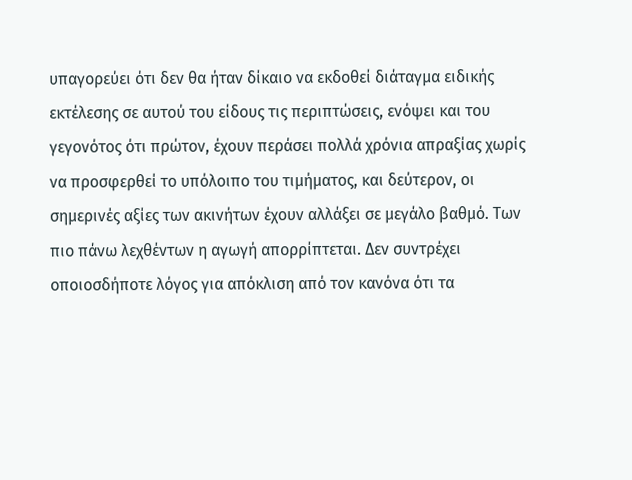υπαγορεύει ότι δεν θα ήταν δίκαιο να εκδοθεί διάταγμα ειδικής εκτέλεσης σε αυτού του είδους τις περιπτώσεις, ενόψει και του γεγονότος ότι πρώτον, έχουν περάσει πολλά χρόνια απραξίας χωρίς να προσφερθεί το υπόλοιπο του τιμήματος, και δεύτερον, οι σημερινές αξίες των ακινήτων έχουν αλλάξει σε μεγάλο βαθμό. Των πιο πάνω λεχθέντων η αγωγή απορρίπτεται. Δεν συντρέχει οποιοσδήποτε λόγος για απόκλιση από τον κανόνα ότι τα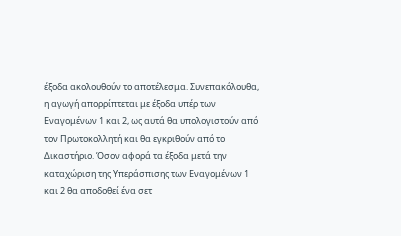έξοδα ακολουθούν το αποτέλεσμα. Συνεπακόλουθα, η αγωγή απορρίπτεται με έξοδα υπέρ των Εναγομένων 1 και 2, ως αυτά θα υπολογιστούν από τον Πρωτοκολλητή και θα εγκριθούν από το Δικαστήριο. Όσον αφορά τα έξοδα μετά την καταχώριση της Υπεράσπισης των Εναγομένων 1 και 2 θα αποδοθεί ένα σετ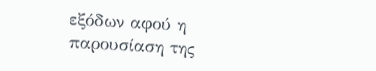εξόδων αφού η παρουσίαση της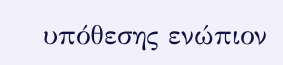υπόθεσης ενώπιον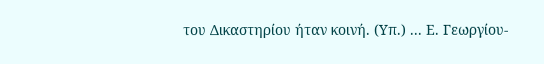του Δικαστηρίου ήταν κοινή. (Υπ.) ... Ε. Γεωργίου-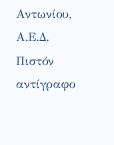Αντωνίου, Α.Ε.Δ. Πιστόν αντίγραφο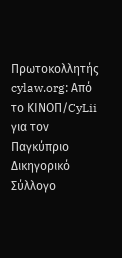Πρωτοκολλητής cylaw.org: Από το ΚΙΝOΠ/CyLii για τον Παγκύπριο Δικηγορικό Σύλλογο